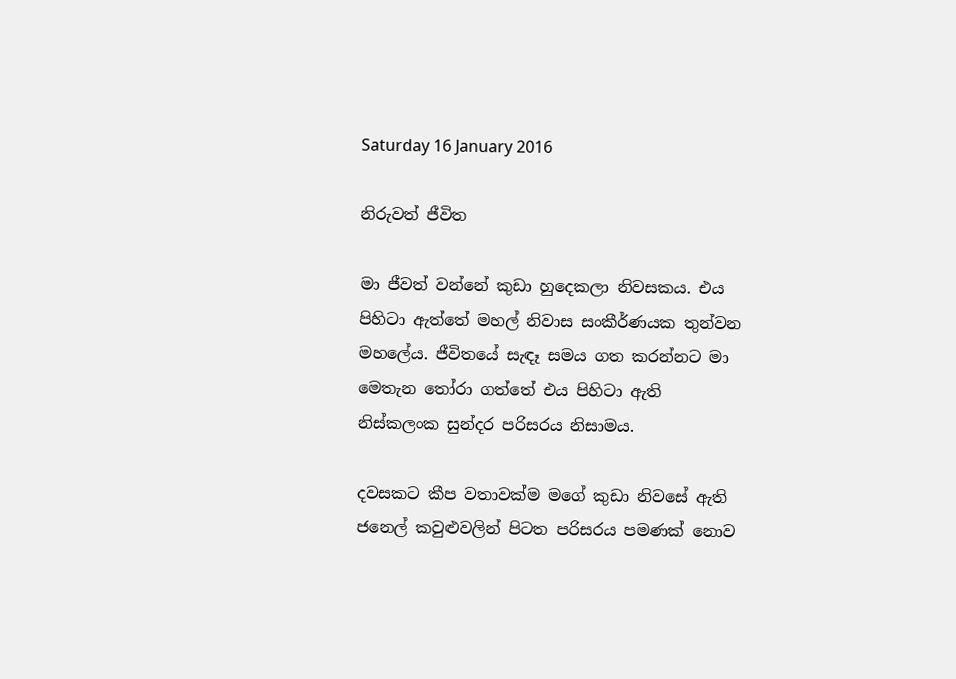Saturday 16 January 2016

නිරුවත් ජීවිත

මා ජීවත් වන්නේ කුඩා හුදෙකලා නිවසකය. එය පිහිටා ඇත්තේ මහල් නිවාස සංකීර්ණයක තුන්වන මහලේය. ජීවිතයේ සැඳෑ සමය ගත කරන්නට මා මෙතැන තෝරා ගත්තේ එය පිහිටා ඇති නිස්කලංක සුන්දර පරිසරය නිසාමය.

දවසකට කීප වතාවක්ම මගේ කුඩා නිවසේ ඇති ජනෙල් කවුළුවලින් පිටත පරිසරය පමණක් නොව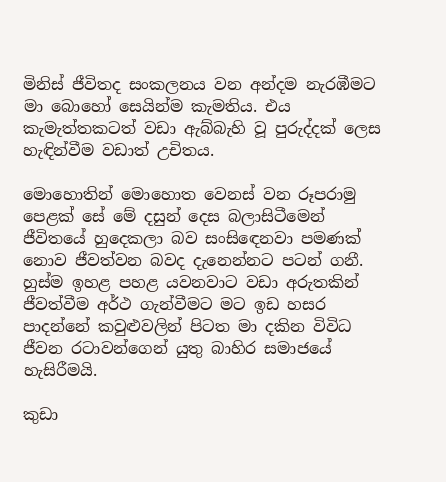මිනිස් ජීවිතද සංකලනය වන අන්දම නැරඹීමට මා බොහෝ සෙයින්ම කැමතිය. එය කැමැත්තකටත් වඩා ඇබ්බැහි වූ පුරුද්දක් ලෙස හැඳින්වීම වඩාත් උචිතය.

මොහොතින් මොහොත වෙනස් වන රූපරාමු පෙළක් සේ මේ දසුන් දෙස බලාසිටීමෙන් ජීවිතයේ හුදෙකලා බව සංසිඳෙනවා පමණක් නොව ජීවත්වන බවද දැනෙන්නට පටන් ගනී. හුස්ම ඉහළ පහළ යවනවාට වඩා අරුතකින් ජීවත්වීම අර්ථ ගැන්වීමට මට ඉඩ හසර පාදන්නේ කවුළුවලින් පිටත මා දකින විවිධ ජීවන රටාවන්ගෙන් යුතු බාහිර සමාජයේ හැසිරීමයි.

කුඩා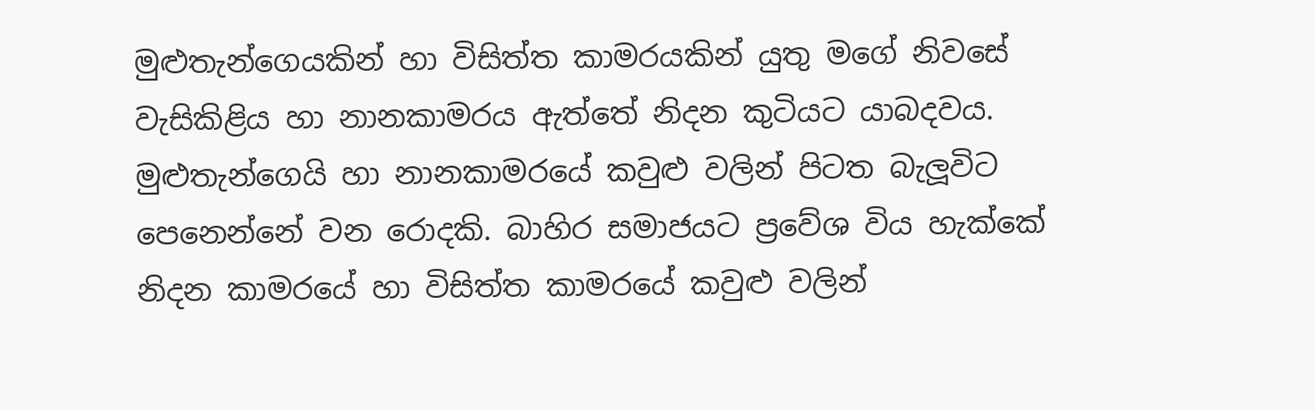මුළුතැන්ගෙයකින් හා විසිත්ත කාමරයකින් යුතු මගේ නිවසේ වැසිකිළිය හා නානකාමරය ඇත්තේ නිදන කුටියට යාබදවය. මුළුතැන්ගෙයි හා නානකාමරයේ කවුළු වලින් පිටත බැලූවිට පෙනෙන්නේ වන රොදකි. බාහිර සමාජයට ප්‍රවේශ විය හැක්කේ නිදන කාමරයේ හා විසිත්ත කාමරයේ කවුළු වලින්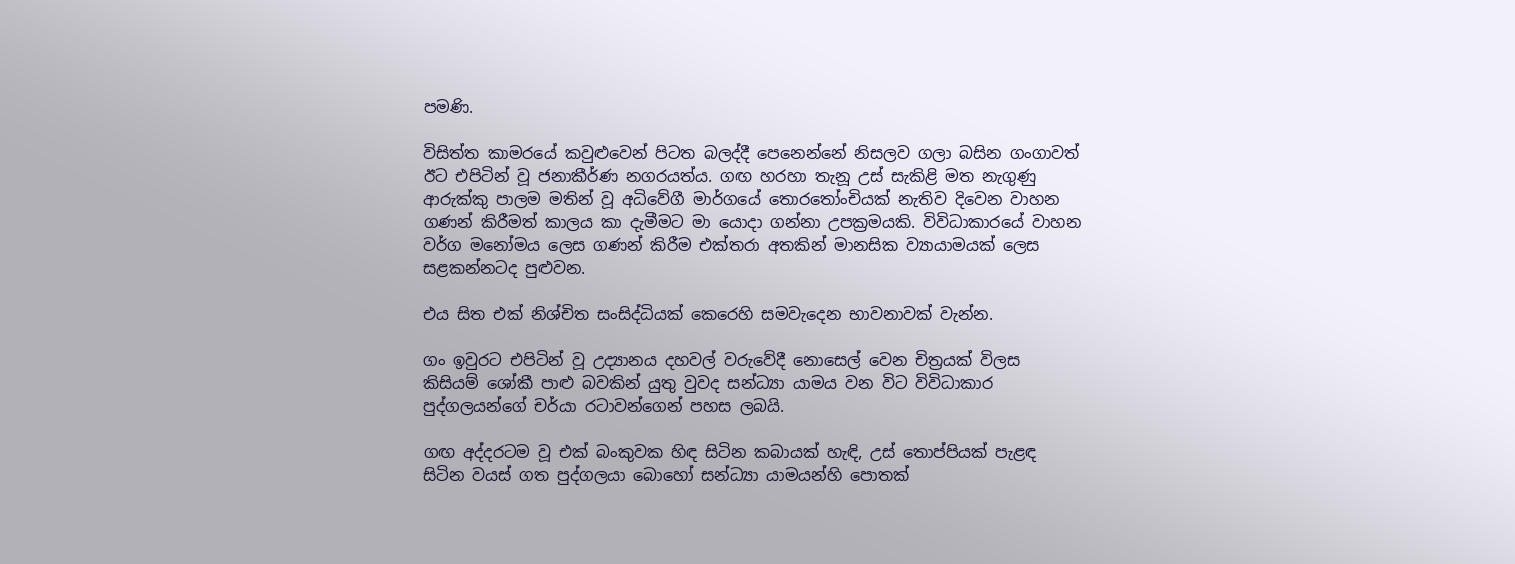පමණි.

විසිත්ත කාමරයේ කවුළුවෙන් පිටත බලද්දී පෙනෙන්නේ නිසලව ගලා බසින ගංගාවත් ඊට එපිටින් වූ ජනාකීර්ණ නගරයත්ය. ගඟ හරහා තැනූ උස් සැකිළි මත නැගුණු ආරුක්කු පාලම මතින් වූ අධිවේගී මාර්ගයේ තොරතෝංචියක් නැතිව දිවෙන වාහන ගණන් කිරීමත් කාලය කා දැමීමට මා යොදා ගන්නා උපක්‍රමයකි. විවිධාකාරයේ වාහන වර්ග මනෝමය ලෙස ගණන් කිරීම එක්තරා අතකින් මානසික ව්‍යායාමයක් ලෙස සළකන්නටද පුළුවන.

එය සිත එක් නිශ්චිත සංසිද්ධියක් කෙරෙහි සමවැදෙන භාවනාවක් වැන්න.

ගං ඉවුරට එපිටින් වූ උද්‍යානය දහවල් වරුවේදී නොසෙල් වෙන චිත්‍රයක් විලස කිසියම් ශෝකී පාළු බවකින් යුතු වුවද සන්ධ්‍යා යාමය වන විට විවිධාකාර පුද්ගලයන්ගේ චර්යා රටාවන්ගෙන් පහස ලබයි.

ගඟ අද්දරටම වූ එක් බංකුවක හිඳ සිටින කබායක් හැඳි, උස් තොප්පියක් පැළඳ සිටින වයස් ගත පුද්ගලයා බොහෝ සන්ධ්‍යා යාමයන්හි පොතක්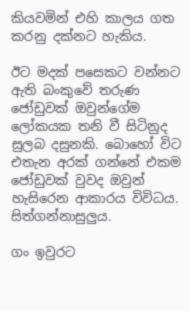කියවමින් එහි කාලය ගත කරනු දක්නට හැකිය.

ඊට මදක් පසෙකට වන්නට ඇති බංකුවේ තරුණ ජෝඩුවක් ඔවුන්ගේම ලෝකයක තනි වී සිටිනුද සුලබ දසුනකි. බොහෝ විට එතැන අරක් ගන්නේ එකම ජෝඩුවක් වුවද ඔවුන් හැසිරෙන ආකාරය විවිධය. සිත්ගන්නාසුලුය.

ගං ඉවුරට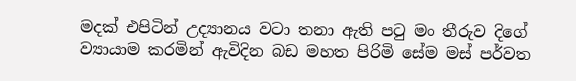මදක් එපිටින් උද්‍යානය වටා තනා ඇති පටු මං තීරුව දිගේ ව්‍යායාම කරමින් ඇවිදින බඩ මහත පිරිමි සේම මස් පර්වත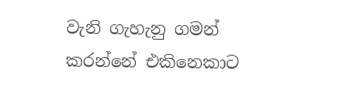වැනි ගැහැනු ගමන් කරන්නේ එකිනෙකාට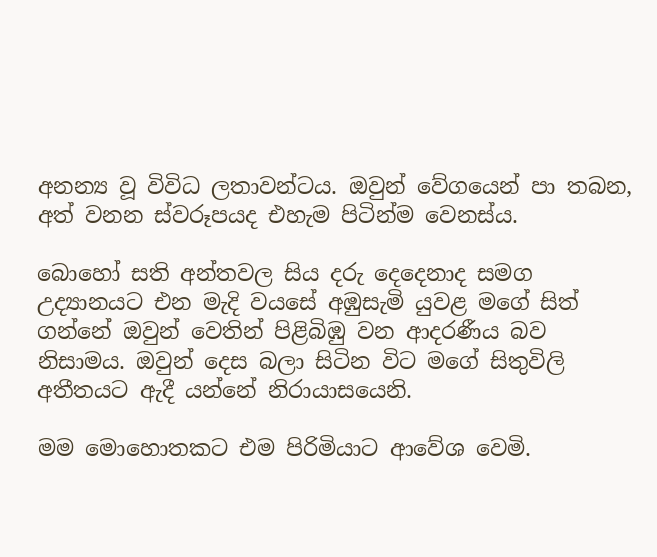අනන්‍ය වූ විවිධ ලතාවන්ටය. ඔවුන් වේගයෙන් පා තබන, අත් වනන ස්වරූපයද එහැම පිටින්ම වෙනස්ය.

බොහෝ සති අන්තවල සිය දරු දෙදෙනාද සමග උද්‍යානයට එන මැදි වයසේ අඹුසැමි යුවළ මගේ සිත් ගන්නේ ඔවුන් වෙතින් පිළිබිඹු වන ආදරණීය බව නිසාමය. ඔවුන් දෙස බලා සිටින විට මගේ සිතුවිලි අතීතයට ඇදී යන්නේ නිරායාසයෙනි.

මම මොහොතකට එම පිරිමියාට ආවේශ වෙමි.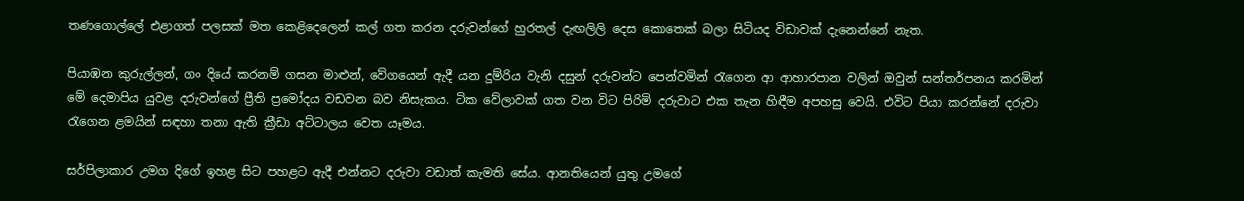තණගොල්ලේ එළාගත් පලසක් මත කෙළිදෙලෙන් කල් ගත කරන දරුවන්ගේ හුරතල් දැඟලිලි දෙස කොතෙක් බලා සිටියද විඩාවක් දැනෙන්නේ නැත.

පියාඹන කුරුල්ලන්, ගං දියේ කරනම් ගසන මාළුන්, වේගයෙන් ඇදී යන දුම්රිය වැනි දසුන් දරුවන්ට පෙන්වමින් රැගෙන ආ ආහාරපාන වලින් ඔවුන් සන්තර්පනය කරමින් මේ දෙමාපිය යුවළ දරුවන්ගේ ප්‍රීති ප්‍රමෝදය වඩවන බව නිසැකය. ටික වේලාවක් ගත වන විට පිරිමි දරුවාට එක තැන හිඳීම අපහසු වෙයි. එවිට පියා කරන්නේ දරුවා රැගෙන ළමයින් සඳහා තනා ඇති ක්‍රීඩා අට්ටාලය වෙත යෑමය.

සර්පිලාකාර උමග දිගේ ඉහළ සිට පහළට ඇදී එන්නට දරුවා වඩාත් කැමති සේය. ආනතියෙන් යුතු උමගේ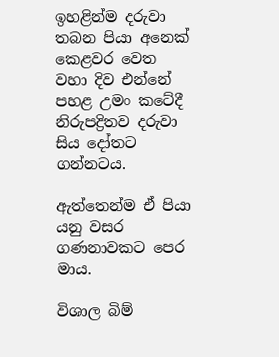ඉහළින්ම දරුවා තබන පියා අනෙක් කෙළවර වෙත වහා දිව එන්නේ පහළ උමං කටේදී  නිරුපද්‍රිතව දරුවා සිය දෝතට ගන්නටය.

ඇත්තෙන්ම ඒ පියා යනු වසර ගණනාවකට පෙර මාය.

විශාල බිම්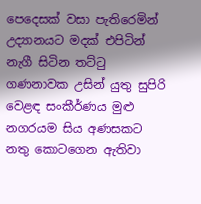පෙදෙසක් වසා පැතිරෙමින් උද්‍යානයට මදක් එපිටින් නැගී සිටින තට්ටු ගණනාවක උසින් යුතු සුපිරි වෙළඳ සංකීර්ණය මුළු නගරයම සිය අණසකට නතු කොටගෙන ඇතිවා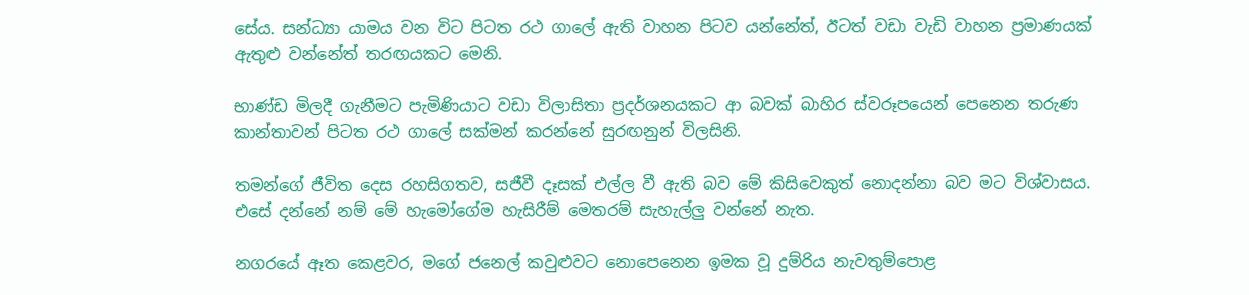සේය. සන්ධ්‍යා යාමය වන විට පිටත රථ ගාලේ ඇති වාහන පිටව යන්නේත්, ඊටත් වඩා වැඩි වාහන ප්‍රමාණයක් ඇතුළු වන්නේත් තරඟයකට මෙනි.

භාණ්ඩ මිලදී ගැනීමට පැමිණියාට වඩා විලාසිතා ප්‍රදර්ශනයකට ආ බවක් බාහිර ස්වරූපයෙන් පෙනෙන තරුණ කාන්තාවන් පිටත රථ ගාලේ සක්මන් කරන්නේ සුරඟනුන් විලසිනි.

තමන්ගේ ජීවිත දෙස රහසිගතව, සජීවී දෑසක් එල්ල වී ඇති බව මේ කිසිවෙකුත් නොදන්නා බව මට විශ්වාසය. එසේ දන්නේ නම් මේ හැමෝගේම හැසිරීම් මෙතරම් සැහැල්ලු වන්නේ නැත.

නගරයේ ඈත කෙළවර, මගේ ජනෙල් කවුළුවට නොපෙනෙන ඉමක වූ දුම්රිය නැවතුම්පොළ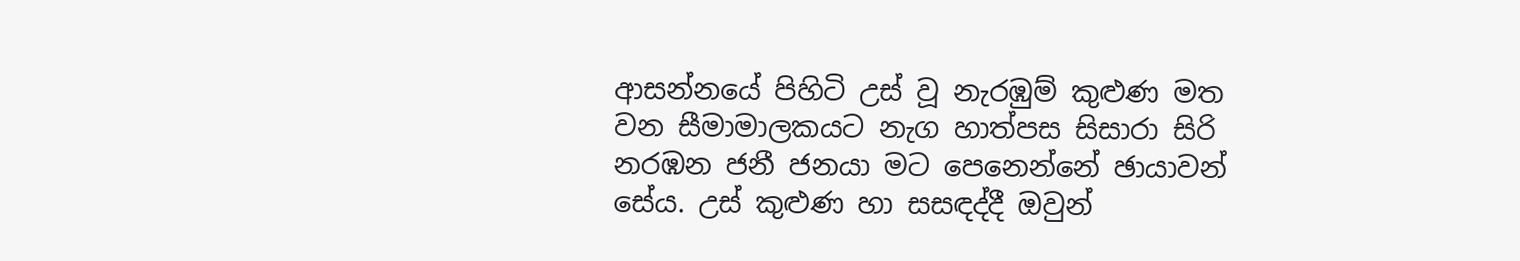ආසන්නයේ පිහිටි උස් වූ නැරඹුම් කුළුණ මත වන සීමාමාලකයට නැග හාත්පස සිසාරා සිරි නරඹන ජනී ජනයා මට පෙනෙන්නේ ඡායාවන් සේය. උස් කුළුණ හා සසඳද්දී ඔවුන්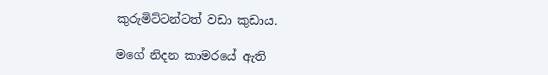කුරුමිට්ටන්ටත් වඩා කුඩාය.

මගේ නිදන කාමරයේ ඇති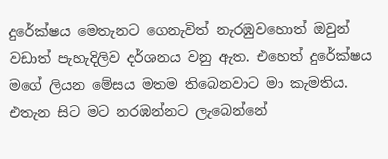දුරේක්ෂය මෙතැනට ගෙනැවිත් නැරඹුවහොත් ඔවුන් වඩාත් පැහැදිලිව දර්ශනය වනු ඇත. එහෙත් දුරේක්ෂය මගේ ලියන මේසය මතම තිබෙනවාට මා කැමතිය. එතැන සිට මට නරඹන්නට ලැබෙන්නේ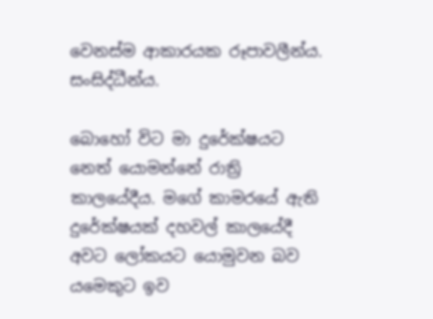වෙනස්ම ආකාරයක රූපාවලීන්ය. සංසිද්ධීන්ය.

බොහෝ විට මා දුරේක්ෂයට නෙත් යොමන්නේ රාත්‍රි කාලයේදීය. මගේ කාමරයේ ඇති දුරේක්ෂයක් දහවල් කාලයේදී අවට ලෝකයට යොමුවන බව යමෙකුට ඉව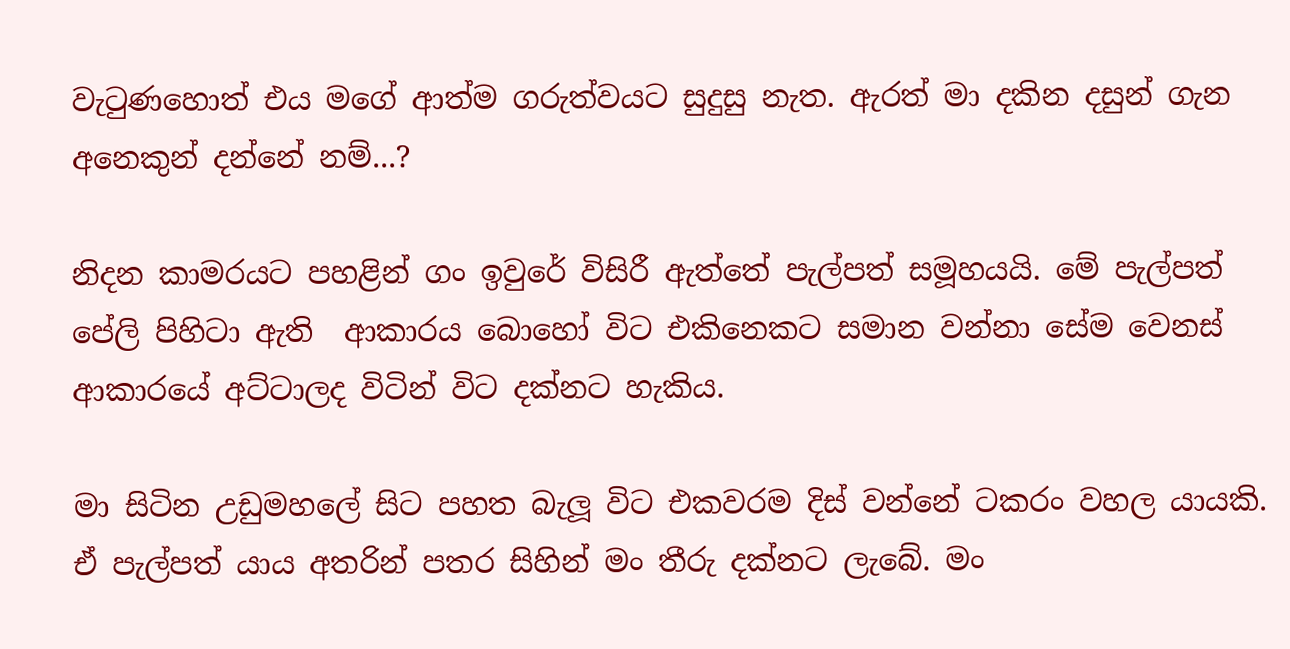වැටුණහොත් එය මගේ ආත්ම ගරුත්වයට සුදුසු නැත. ඇරත් මා දකින දසුන් ගැන අනෙකුන් දන්නේ නම්...?

නිදන කාමරයට පහළින් ගං ඉවුරේ විසිරී ඇත්තේ පැල්පත් සමූහයයි. මේ පැල්පත් පේලි පිහිටා ඇති  ආකාරය බොහෝ විට එකිනෙකට සමාන වන්නා සේම වෙනස් ආකාරයේ අට්ටාලද විටින් විට දක්නට හැකිය.

මා සිටින උඩුමහලේ සිට පහත බැලූ විට එකවරම දිස් වන්නේ ටකරං වහල යායකි. ඒ පැල්පත් යාය අතරින් පතර සිහින් මං තීරු දක්නට ලැබේ. මං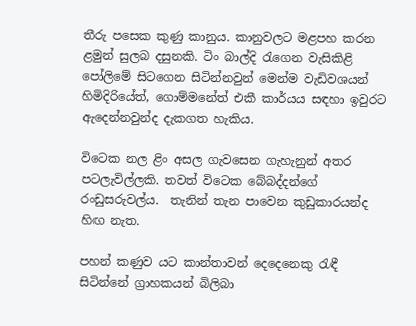තීරු පසෙක කුණු කානුය. කානුවලට මළපහ කරන ළමුන් සුලබ දසුනකි. ටිං බාල්දි රැගෙන වැසිකිළි පෝලිමේ සිටගෙන සිටින්නවුන් මෙන්ම වැඩිවශයන් හිමිදිරියේත්, ගොම්මනේත් එකී කාර්යය සඳහා ඉවුරට ඇදෙන්නවුන්ද දැකගත හැකිය.

විටෙක නල ළිං අසල ගැවසෙන ගැහැනුන් අතර පටලැවිල්ලකි. තවත් විටෙක බේබද්දන්ගේ රංඩුසරුවල්ය.  තැනින් තැන පාවෙන කුඩුකාරයන්ද හිඟ නැත.

පහන් කණුව යට කාන්තාවන් දෙදෙනෙකු රැඳී සිටින්නේ ග්‍රාහකයන් බිලිබා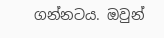ගන්නටය. ඔවුන්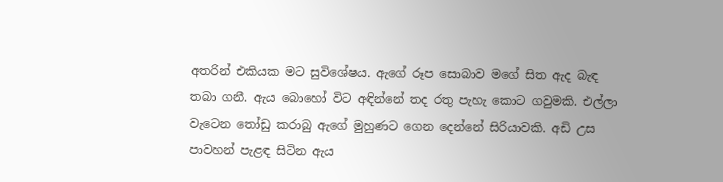අතරින් එකියක මට සුවිශේෂය. ඇගේ රූප සොබාව මගේ සිත ඇද බැඳ තබා ගනී. ඇය බොහෝ විට අඳින්නේ තද රතු පැහැ කොට ගවුමකි. එල්ලා වැටෙන තෝඩු කරාබු ඇගේ මුහුණට ගෙන දෙන්නේ සිරියාවකි. අඩි උස පාවහන් පැළඳ සිටින ඇය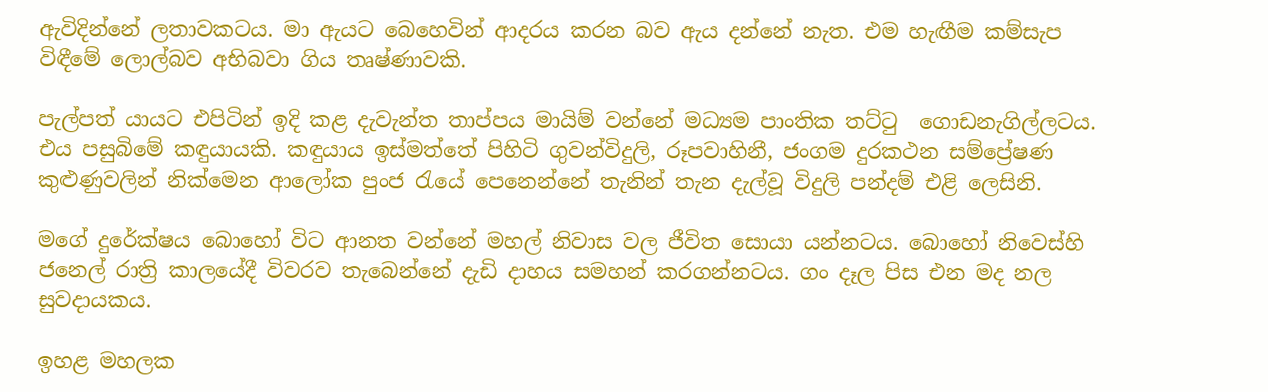ඇවිදින්නේ ලතාවකටය. මා ඇයට බෙහෙවින් ආදරය කරන බව ඇය දන්නේ නැත. එම හැඟීම කම්සැප විඳීමේ ලොල්බව අභිබවා ගිය තෘෂ්ණාවකි.

පැල්පත් යායට එපිටින් ඉදි කළ දැවැන්ත තාප්පය මායිම් වන්නේ මධ්‍යම පාංතික තට්ටු ‍ ගොඩනැගිල්ලටය. එය පසුබිමේ කඳුයායකි. කඳුයාය ඉස්මත්තේ පිහිටි ගුවන්විදුලි, රූපවාහිනී, ජංගම දුරකථන සම්ප්‍රේෂණ කුළුණුවලින් නික්මෙන ආලෝක පුංජ රැයේ පෙනෙන්නේ තැනින් තැන දැල්වූ විදුලි පන්දම් එළි ලෙසිනි.

මගේ දුරේක්ෂය බොහෝ විට ආනත වන්නේ මහල් නිවාස වල ජීවිත සොයා යන්නටය. බොහෝ නිවෙස්හි ජනෙල් රාත්‍රි කාලයේදී විවරව තැබෙන්නේ දැඩි දාහය සමහන් කරගන්නටය. ගං දෑල පිස එන මද නල සුවදායකය.

ඉහළ මහලක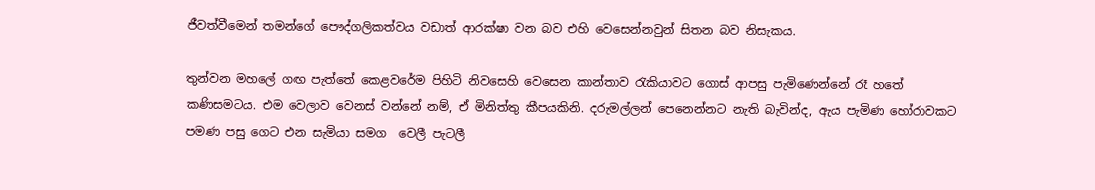ජීවත්වීමෙන් තමන්ගේ පෞද්ගලිකත්වය වඩාත් ආරක්ෂා වන බව එහි වෙසෙන්නවුන් සිතන බව නිසැකය.

තුන්වන මහලේ ගඟ පැත්තේ කෙළවරේම පිහිටි නිව‍සෙහි වෙසෙන කාන්තාව රැකියාවට ගොස් ආපසු පැමිණෙන්නේ රෑ හතේ කණිසමටය. එම වෙලාව වෙනස් වන්නේ නම්, ඒ මිනිත්තු කීපයකිනි. දරුමල්ලන් පෙනෙන්නට නැති බැවින්ද, ඇය පැමිණ හෝරාවකට පමණ පසු ගෙට එන සැමියා සමග  වෙලී පැටලී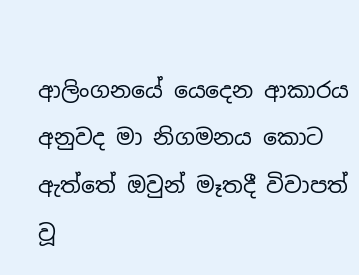ආලිංගනයේ යෙදෙන ආකාරය අනුවද මා නිගමනය කොට ඇත්තේ ඔවුන් මෑතදී විවාපත් වූ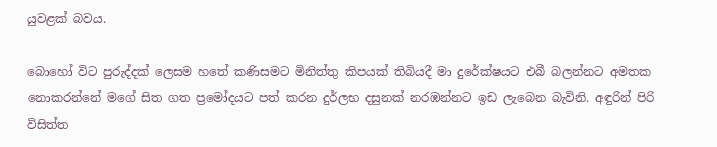යුවළක් බවය.

බොහෝ විට පුරුද්දක් ලෙසම හතේ කණිසමට මිනිත්තු කිපයක් තිබියදී මා දුරේක්ෂයට එබී බලන්නට අමතක නොකරන්නේ මගේ සිත ගත ප්‍රමෝදයට පත් කරන දුර්ලභ දසුනක් නරඹන්නට ඉඩ ලැබෙන බැවිනි. අඳුරින් පිරි විසිත්ත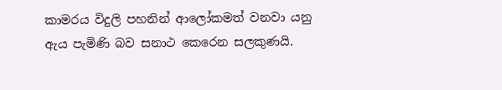කාමරය විදුලි පහනින් ආලෝකමත් වනවා යනු ඇය පැමිණි බව සනාථ කෙරෙන සලකුණයි.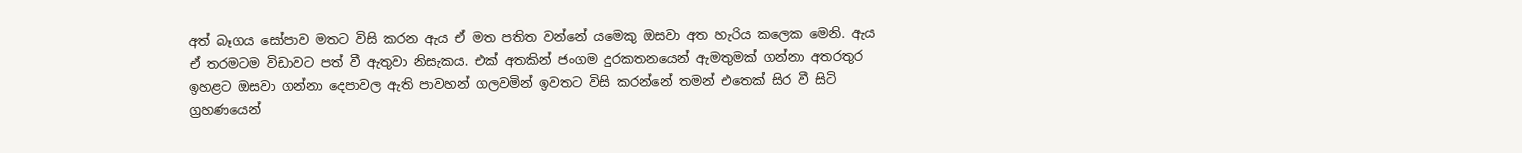අත් බෑගය සෝපාව මතට විසි කරන ඇය ඒ මත පතිත වන්නේ යමෙකු ඔසවා අත හැරිය කලෙක මෙනි. ඇය ඒ තරමටම විඩාවට පත් වී ඇතුවා නිසැකය. එක් අතකින් ජංගම දුරකතනයෙන් ඇමතුමක් ගන්නා අතරතුර ඉහළට ඔසවා ගන්නා දෙපාවල ඇති පාවහන් ගලවමින් ඉවතට විසි කරන්නේ තමන් එතෙක් සිර වී සිටි ග්‍රහණයෙන්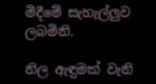මිදීමේ සැහැල්ලුව ලබමිනි.

නිල ඇඳුමක් වැනි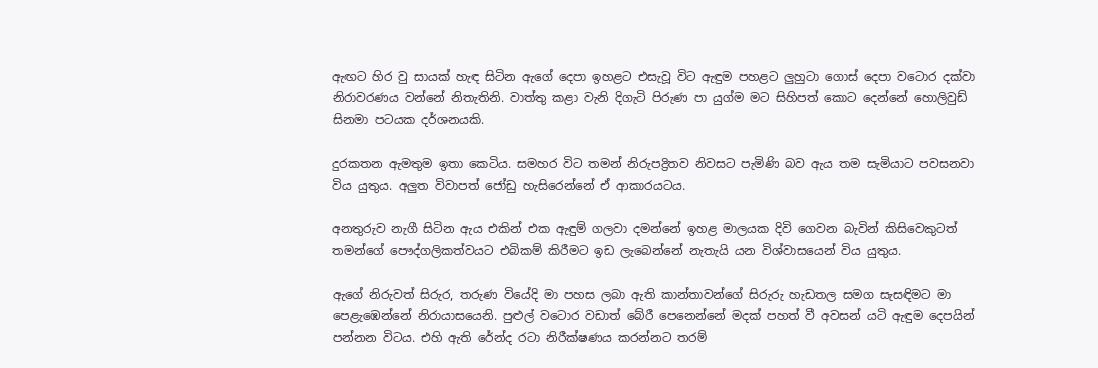ඇඟට හිර වු සායක් හැඳ සිටින ඇගේ දෙපා ඉහළට එසැවූ විට ඇඳුම පහළට ලුහුටා ගොස් දෙපා වටොර දක්වා නිරාවරණය වන්නේ නිතැතිනි. වාත්තු කළා වැනි දිගැටි පිරුණ පා යුග්ම මට සිහිපත් කොට දෙන්නේ හොලිවුඩ් සිනමා පටයක දර්ශනයකි.

දුරකතන ඇමතුම ඉතා කෙටිය. සමහර විට තමන් නිරුපද්‍රිතව නිවසට පැමිණි බව ඇය තම සැමියාට පවසනවා විය යුතුය. අලුත විවාපත් ජෝඩු හැසිරෙන්නේ ඒ ආකාරයටය.

අනතුරුව නැගී සිටින ඇය එකින් එක ඇඳුම් ගලවා දමන්නේ ඉහළ මාලයක දිවි ගෙවන බැවින් කිසිවෙකුටත් තමන්ගේ පෞද්ගලිකත්වයට එබිකම් කිරීමට ඉඩ ලැබෙන්නේ නැතැයි යන විශ්වාසයෙන් විය යුතුය.

ඇගේ නිරුවත් සිරුර, තරුණ වියේදි මා පහස ලබා ඇති කාන්තාවන්ගේ සිරුරු හැඩතල සමග සැසඳිමට මා පෙළැඹෙන්නේ නිරායාසයෙනි. පුළුල් වටොර වඩාත් බේරී පෙනෙන්නේ මදක් පහත් වී අවසන් යටි ඇඳුම දෙපයින් පන්නන විටය. එහි ඇති රේන්ද රටා නිරීක්ෂණය කරන්නට තරම්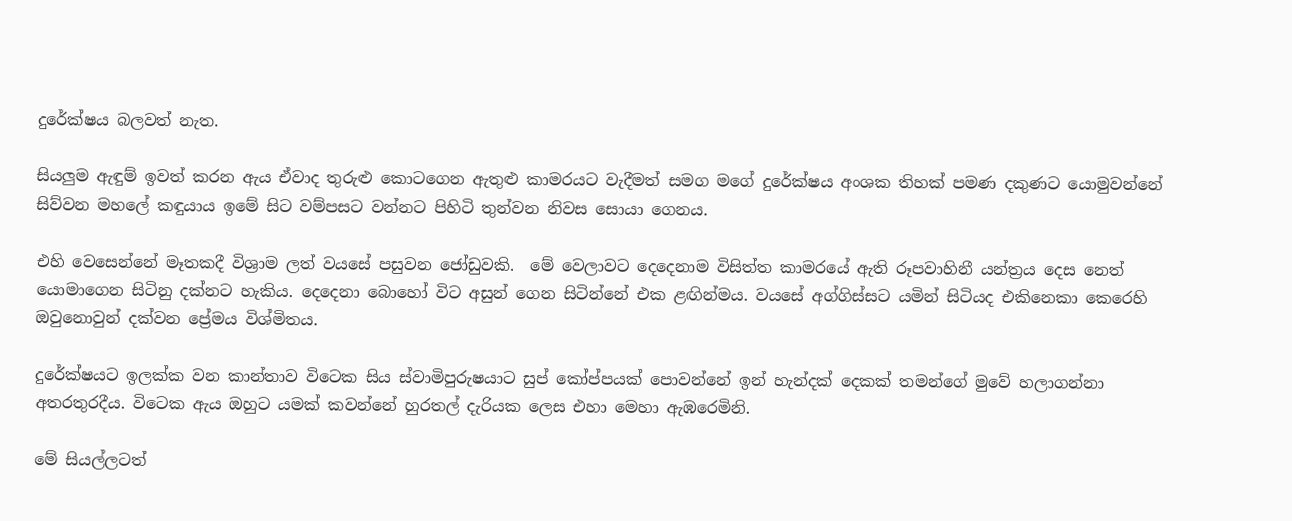දුරේක්ෂය බලවත් නැත.

සියලුම ඇඳුම් ඉවත් කරන ඇය ඒවාද තුරුළු කොටගෙන ඇතුළු කාමරයට වැදීමත් සමග මගේ දුරේක්ෂය අංශක තිහක් පමණ දකුණට යොමුවන්නේ සිව්වන මහලේ කඳුයාය ඉමේ සිට වම්පසට වන්නට පිහිටි තුන්වන නිවස සොයා ගෙනය.

එහි වෙසෙන්නේ මෑතකදී විශ්‍රාම ලත් වයසේ පසුවන ජෝඩුවකි.  මේ වෙලාවට දෙදෙනාම විසිත්ත කාමරයේ ඇති රූපවාහිනී යන්ත්‍රය දෙස නෙත් යොමාගෙන සිටිනු දක්නට හැකිය. දෙදෙනා බොහෝ විට අසුන් ගෙන සිටින්නේ එක ළඟින්මය. වයසේ අග්ගිස්සට යමින් සිටියද එකිනෙකා කෙරෙහි ඔවුනොවුන් දක්වන ප්‍රේමය විශ්මිතය.

දුරේක්ෂයට ඉලක්ක වන කාන්තාව විටෙක සිය ස්වාමිපුරුෂයාට සුප් කෝප්පයක් පොවන්නේ ඉන් හැන්දක් දෙකක් තමන්ගේ මුවේ හලාගන්නා අතරතුරදීය. විටෙක ඇය ඔහුට යමක් කවන්නේ හුරතල් දැරියක ලෙස එහා මෙහා ඇඹරෙමිනි.

මේ සියල්ලටත්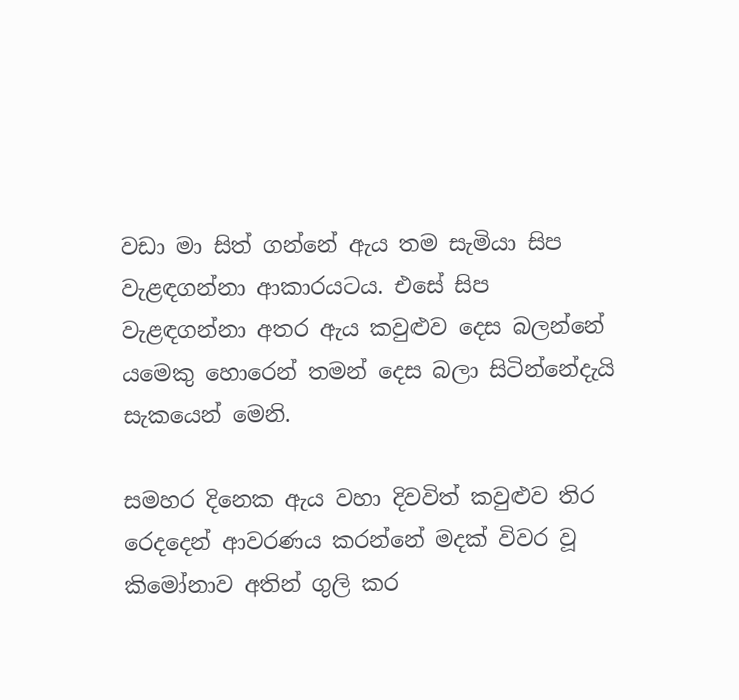වඩා මා සිත් ගන්නේ ඇය තම සැමියා සිප වැළඳගන්නා ආකාරයටය. එසේ සිප වැළඳගන්නා අතර ඇය කවුළුව දෙස බලන්නේ යමෙකු හොරෙන් තමන් දෙස බලා සිටින්නේදැයි සැකයෙන් මෙනි.

සමහර දිනෙක ඇය වහා දිවවිත් කවුළුව තිර රෙදදෙන් ආවරණය කරන්නේ මදක් විවර වූ කිමෝනාව අතින් ගුලි කර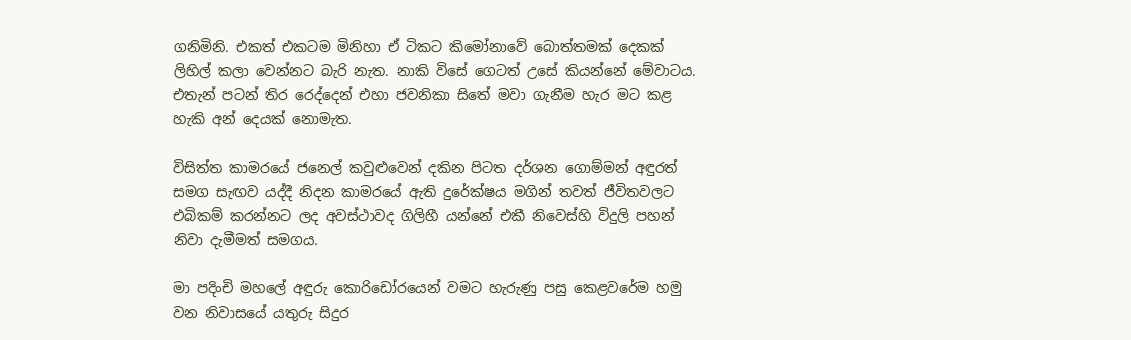ගනිමිනි. එකත් එකටම මිනිහා ඒ ටිකට කිමෝනාවේ බොත්තමක් දෙකක් ලිහිල් කලා වෙන්නට බැරි නැත. නාකි විසේ ගෙටත් උසේ කියන්නේ මේවාටය. එතැන් පටන් තිර රෙද්දෙන් එහා ජවනිකා සිතේ මවා ගැනීම හැර මට කළ හැකි අන් දෙයක් නොමැත.

විසිත්ත කාමරයේ ජනෙල් කවුළුවෙන් දකින පිටත දර්ශන ගොම්මන් අඳුරත් සමග සැඟව යද්දී නිදන කාමරයේ ඇති දුරේක්ෂය මගින් තවත් ජීවිතවලට එබිකම් කරන්නට ලද අවස්ථාවද ගිලිහී යන්නේ එකී නිවෙස්හි විදුලි පහන් නිවා දැමීමත් සමගය.

මා පදිංචි මහලේ අඳුරු කොරිඩෝරයෙන් වමට හැරුණු පසු කෙළවරේම හමු වන නිවාසයේ යතුරු සිදුර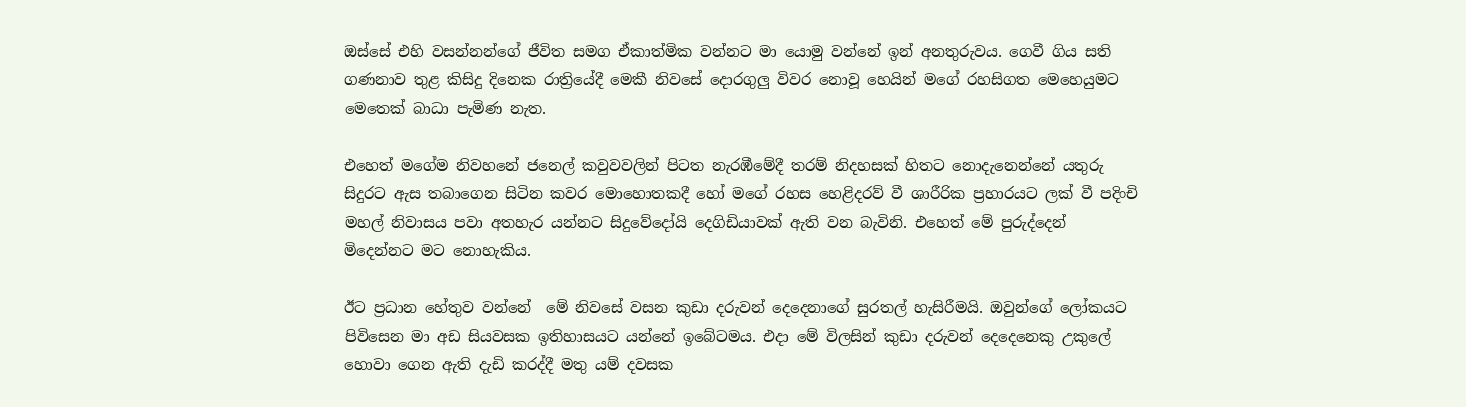ඔස්සේ එහි වසන්නන්ගේ ජීවිත සමග ඒකාත්මික වන්නට මා යොමු වන්නේ ඉන් අනතුරුවය. ගෙවී ගිය සති ගණනාව තුළ කිසිදු දිනෙක රාත්‍රියේදී මෙකී නිවසේ දොරගුලු විවර නොවූ හෙයින් මගේ රහසිගත මෙහෙයුමට මෙතෙක් බාධා පැමිණ නැත.

එහෙත් මගේම නිවහනේ ජනෙල් කවුවවලින් පිටත නැරඹීමේදී තරම් නිදහසක් හිතට නොදැනෙන්නේ යතුරු සිදුරට ඇස තබාගෙන සිටින කවර මොහොතකදී හෝ මගේ රහස හෙළිදරව් වී ශාරීරික ප්‍රහාරයට ලක් වී පදිංචි මහල් නිවාසය පවා අතහැර යන්නට සිදුවේදෝයි දෙගිඩියාවක් ඇති වන බැවිනි. එහෙත් මේ පුරුද්දෙන් මිදෙන්නට මට නොහැකිය.

ඊට ප්‍රධාන හේතුව වන්නේ  මේ නිවසේ වසන කුඩා දරුවන් දෙදෙනාගේ සුරතල් හැසිරීමයි. ඔවුන්ගේ ලෝකයට පිවිසෙන මා අඩ සියවසක ඉතිහාසයට යන්නේ ඉබේටමය. එදා මේ විලසින් කුඩා දරුවන් දෙදෙනෙකු උකුලේ හොවා ගෙන ඇති දැඩි කරද්දී මතු යම් දවසක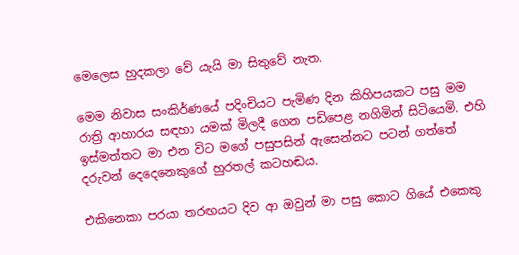මෙලෙස හුදකලා වේ යැයි මා සිතුවේ නැත.

මෙම නිවාස සංකිර්ණයේ පදිංචියට පැමිණ දින කිහිපයකට පසු මම රාත්‍රි ආහාරය සඳහා යමක් මිලදී ගෙන පඩිපෙළ නගිමින් සිටියෙමි. එහි ඉස්මත්තට මා එන විට මගේ පසුපසින් ඇසෙන්නට පටන් ගත්තේ දරුවන් දෙදෙනෙකුගේ හුරතල් කටහඬය.

එකිනෙකා පරයා තරඟයට දිව ආ ඔවුන් මා පසු කොට ගියේ එකෙකු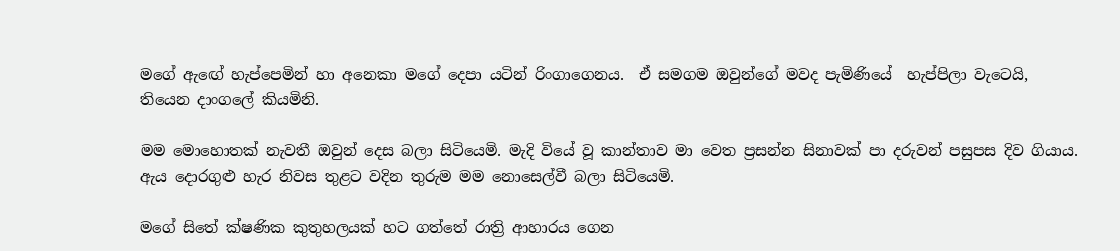මගේ ඇ‍‍‍ඟේ හැප්පෙමින් හා අනෙකා මගේ දෙපා යටින් රිංගාගෙනය.  ඒ සමගම ඔවුන්ගේ මවද පැමිණියේ  හැප්පිලා වැටෙයි, තියෙන දාංගලේ කියමිනි.

මම මොහොතක් නැවතී ඔවුන් දෙස බලා සිටියෙමි. මැදි වියේ වූ කාන්තාව මා වෙත ප්‍රසන්න සිනාවක් පා දරුවන් පසුපස දිව ගියාය. ඇය දොරගුළු හැර නිවස තුළට වදින තුරුම මම නොසෙල්වී බලා සිටියෙමි.

මගේ සිතේ ක්ෂණික කුතුහලයක් හට ගත්තේ රාත්‍රි ආහාරය ගෙන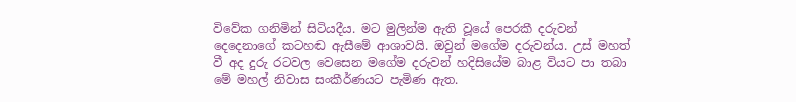විවේක ගනිමින් සිටියදීය. මට මුලින්ම ඇති වූයේ පෙරකී දරුවන් දෙදෙනාගේ කටහඬ ඇසීමේ ආශාවයි. ඔවුන් මගේම දරුවන්ය. උස් මහත් වී අද දුරු රටවල වෙසෙන මගේම දරුවන් හදිසියේම බාළ වියට පා තබා මේ මහල් නිවාස සංකීර්ණයට පැමිණ ඇත.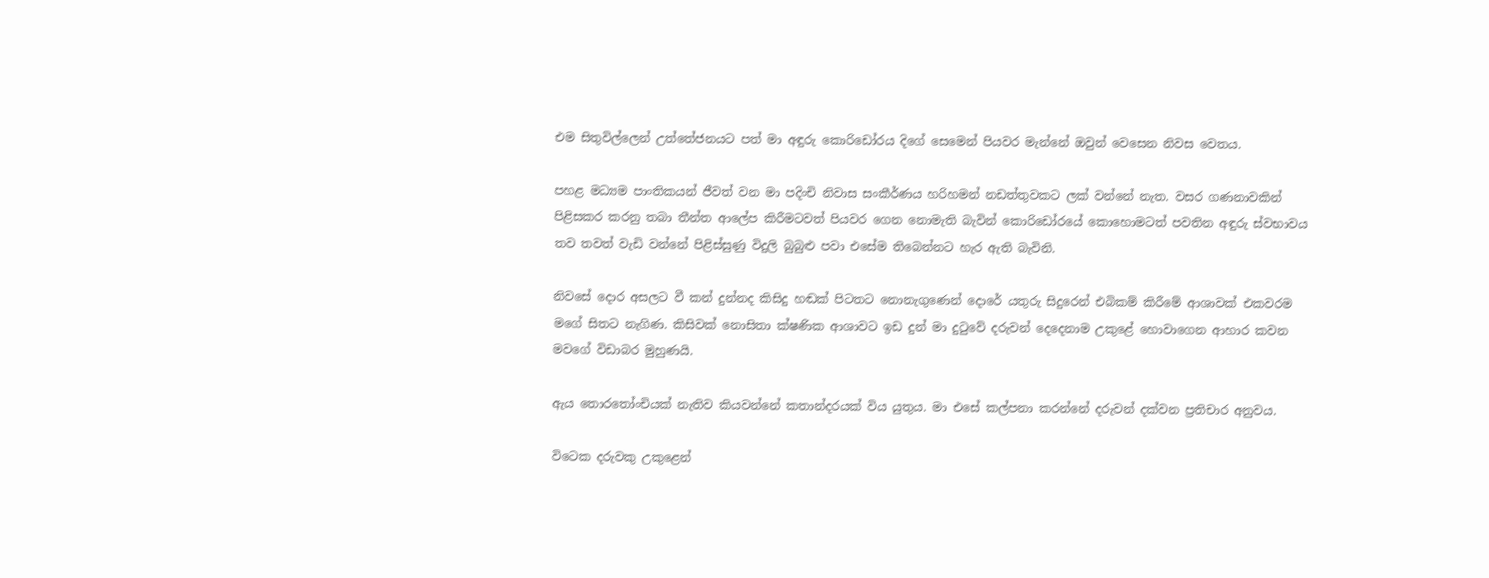එම සිතුවිල්ලෙන් උත්තේජනයට පත් මා අඳුරු කොරිඩෝරය දිගේ සෙමෙන් පියවර මැන්නේ ඔවුන් වෙසෙන නිවස වෙතය.

පහළ මධ්‍යම පාංතිකයන් ජීවත් වන මා පදිංචි නිවාස සංකීර්ණය හරිහමන් නඩත්තුවකට ලක් වන්නේ නැත. වසර ගණනාවකින් පිළිසකර කරනු තබා තීන්ත ආලේප කිරීමටවත් පියවර ගෙන නොමැති බැවින් කොරිඩෝරයේ කොහොමටත් පවතින අඳුරු ස්වභාවය තව තවත් වැඩි වන්නේ පිළිස්සුණු විදුලි බුබුළු පවා එසේම තිබෙන්නට හැර ඇති බැවිනි.

නිවසේ දොර අසලට වී කන් දුන්නද කිසිදු හඬක් පිටතට නොනැගුණෙන් දොරේ යතුරු සිදුරෙන් එබිකම් කිරීමේ ආශාවක් එකවරම මගේ සිතට නැගිණ. කිසිවක් නොසිතා ක්ෂණික ආශාවට ඉඩ දුන් මා දුටුවේ දරුවන් දෙදෙනාම උකුළේ හොවාගෙන ආහාර කවන මවගේ විඩාබර මුහුණයි.

ඇය තොරතෝංචියක් නැතිව කියවන්නේ කතාන්දරයක් විය යුතුය. මා එසේ කල්පනා කරන්නේ දරුවන් දක්වන ප්‍රතිචාර අනුවය.

විටෙක දරුවකු උකුළෙන්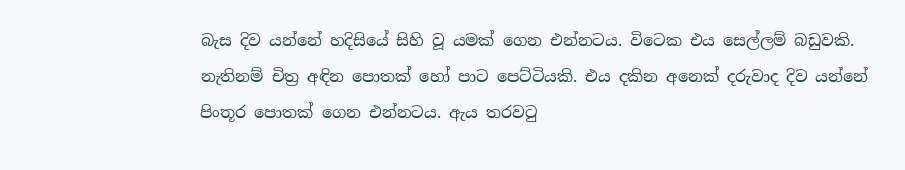බැස දිව යන්නේ හදිසියේ සිහි වූ යමක් ගෙන එන්නටය. විටෙක එය සෙල්ලම් බඩුවකි. නැතිනම් චිත්‍ර අඳින පොතක් හෝ පාට පෙට්ටියකි. එය දකින අනෙක් දරුවාද දිව යන්නේ පිංතූර පොතක් ගෙන එන්නටය. ඇය තරවටු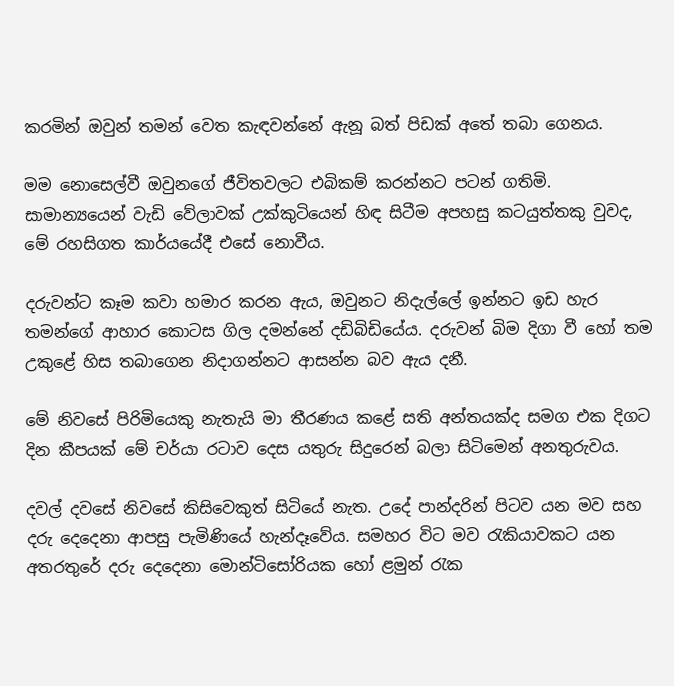කරමින් ඔවුන් තමන් වෙත කැඳවන්නේ ඇනූ බත් පිඩක් අතේ තබා ගෙනය.

මම නොසෙල්වී ඔවුනගේ ජීවිතවලට එබිකම් කරන්නට පටන් ගතිමි. සාමාන්‍යයෙන් වැඩි වේලාවක් උක්කුටියෙන් හිඳ සිටීම අපහසු කටයුත්තකු වුවද, මේ රහසිගත කාර්යයේදී එසේ නොවීය.

දරුවන්ට කෑම කවා හමාර කරන ඇය, ඔවුනට නිදැල්ලේ ඉන්නට ඉඩ හැර තමන්ගේ ආහාර කොටස ගිල දමන්නේ දඩිබිඩියේය. දරුවන් බිම දිගා වී හෝ තම උකුළේ හිස තබාගෙන නිදාගන්නට ආසන්න බව ඇය දනී.

මේ නිවසේ පිරිමියෙකු නැතැයි මා තීරණය කළේ සති අන්තයක්ද සමග එක දිගට දින කීපයක් මේ චර්යා රටාව දෙස යතුරු සිදුරෙන් බලා සිටිමෙන් අනතුරුවය.

දවල් දවසේ නිවසේ කිසිවෙකුත් සිටියේ නැත. උදේ පාන්දරින් පිටව යන මව සහ දරු දෙදෙනා ආපසු පැමිණියේ හැන්දෑවේය. සමහර විට මව රැකියාවකට යන අතරතුරේ දරු දෙදෙනා මොන්ටිසෝරියක හෝ ළමුන් රැක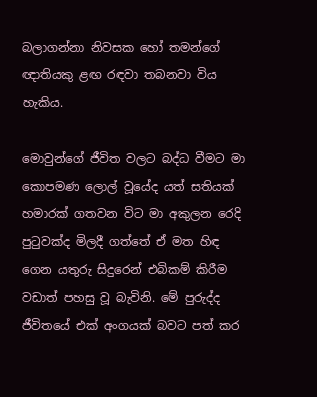බලාගන්නා නිවසක හෝ තමන්ගේ ඥාතියකු ළඟ රඳවා තබනවා විය හැකිය.

මොවුන්ගේ ජීවිත වලට බද්ධ වීමට මා කොපමණ ලොල් වූයේද යත් සතියක් හමාරක් ගතවන විට මා අකුලන රෙදි පුටුවක්ද මිලදී ගත්තේ ඒ මත හිඳ ගෙන යතුරු සිදුරෙන් එබිකම් කිරීම වඩාත් පහසු වූ බැවිනි. මේ පුරුද්ද ජීවිතයේ එක් අංගයක් බවට පත් කර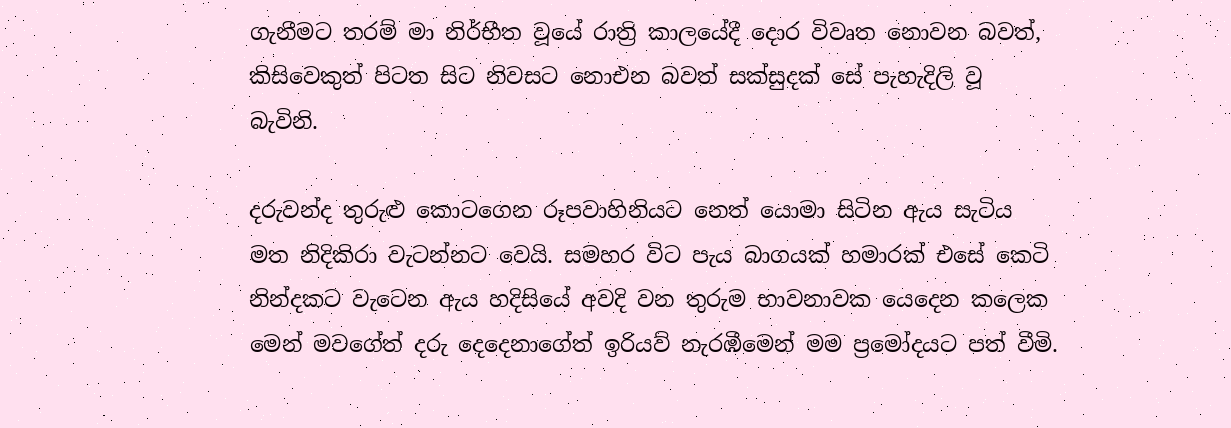ගැනීමට තරම් මා නිර්භීත වූයේ රාත්‍රි කාලයේදී දොර විවෘත නොවන බවත්, කිසිවෙකුත් පිටත සිට නිවසට නොඑන බවත් සක්සුදක් සේ පැහැදිලි වූ බැවිනි.

දරුවන්ද තුරුළු කොටගෙන රූපවාහිනියට නෙත් යොමා සිටින ඇය සැටිය මත නිදිකිරා වැ‍ටන්නට වෙයි. සමහර විට පැය බාගයක් හමාරක් එසේ කෙටි නින්දකට වැටෙන ඇය හදිසියේ අවදි වන තුරුම භාවනාවක යෙදෙන කලෙක මෙන් මවගේත් දරු දෙදෙනාගේත් ඉරියව් නැරඹීමෙන් මම ප්‍රමෝදයට පත් වීමි.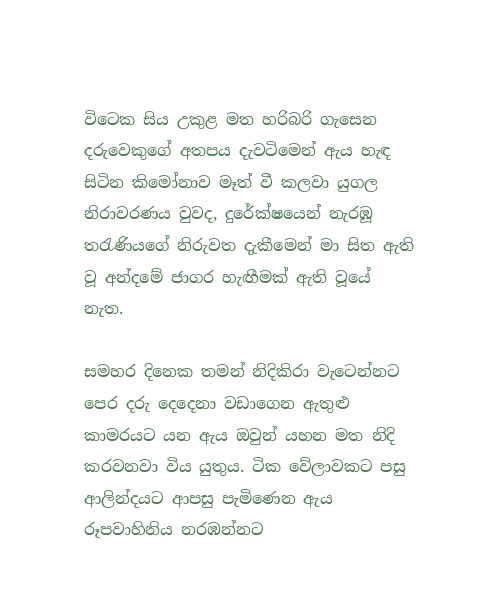විටෙක සිය උකුළ මත හරිබරි ගැසෙන දරුවෙකුගේ අතපය දැවටිමෙන් ඇය හැඳ සිටින කිමෝනාව මෑත් වී කලවා යුගල නිරාවරණය වුවද, දුරේක්ෂයෙන් නැරඹූ තරැණියගේ නිරුවත දැකීමෙන් මා සිත ඇති වූ අන්දමේ ජාගර හැඟීමක් ඇති වූයේ නැත.

සමහර දිනෙක තමන් නිදිකිරා වැටෙන්නට පෙර දරු දෙදෙනා වඩාගෙන ඇතුළු කාමරයට යන ඇය ඔවුන් යහන මත නිදි කරවනවා විය යුතුය. ටික වේලාවකට පසු ආලින්දයට ආපසු පැමිණෙන ඇය රූපවාහිනිය නරඹන්නට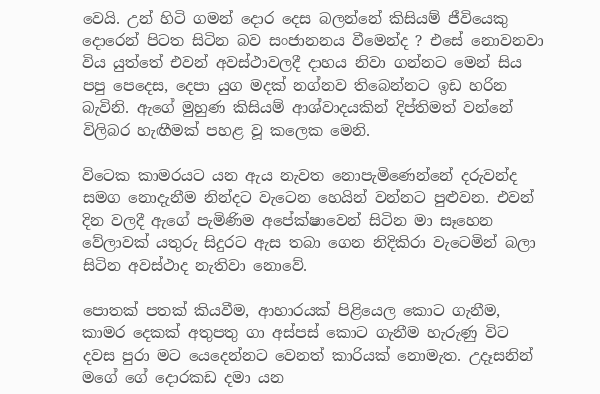වෙයි. උන් හිටි ගමන් දොර දෙස බලන්නේ කිසියම් ජීවියෙකු දොරෙන් පිටත සිටින බව සංජානනය වී‍මෙන්ද ? එසේ නොවනවා විය යුත්තේ එවන් අවස්ථාවලදී දාහය නිවා ගන්නට මෙන් සිය පපු පෙදෙස, දෙපා යුග මදක් නග්නව තිබෙන්නට ඉඩ හරින බැවිනි. ඇගේ මුහුණ කිසියම් ආශ්වාදයකින් දිප්තිමත් වන්නේ විලිබර හැඟීමක් පහළ වූ කලෙක මෙනි.

විටෙක කාමරයට යන ඇය නැවත නොපැමිණෙන්නේ දරුවන්ද සමග නොදැනීම නින්දට වැටෙන හෙයින් වන්නට පුළුවන. එවන් දින වලදී ඇගේ පැමිණිම අපේක්ෂාවෙන් සිටින මා සෑහෙන වේලාවක් යතුරු සිදුරට ඇස තබා ගෙන නිදිකිරා වැටෙමින් බලා සිටින අවස්ථාද නැතිවා නොවේ.

පොතක් පතක් කියවීම, ආහාරයක් පිළියෙල කොට ගැනීම, කාමර දෙකක් අතුපතු ගා අස්පස් කොට ගැනීම හැරුණු විට දවස පුරා මට යෙදෙන්නට වෙනත් කාරියක් නොමැත. උදෑසනින් මගේ ගේ දොරකඩ දමා යන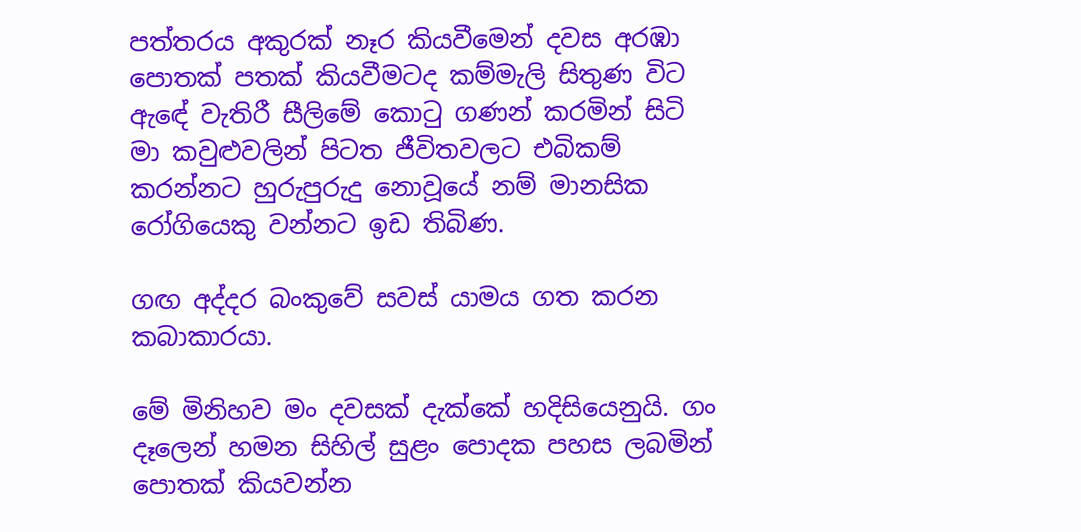පත්තරය අකුරක් නෑර කියවීමෙන් දවස අරඹා පොතක් පතක් කියවීමටද කම්මැලි සිතුණ විට ඇ‍‍‍ඳේ වැතිරී සීලිමේ කොටු ගණන් කරමින් සිටි මා කවුළුවලින් පිටත ජීවිතවලට එබිකම් කරන්නට හුරුපුරුදු නොවූයේ නම් මානසික රෝගියෙකු වන්නට ඉඩ තිබිණ.

ගඟ අද්දර බංකුවේ සවස් යාමය ගත කරන කබාකාරයා.

මේ මිනිහව මං දවසක් දැක්කේ හදිසියෙනුයි. ගං දෑලෙන් හමන සිහිල් සුළං පොදක පහස ලබමින් පොතක් කියවන්න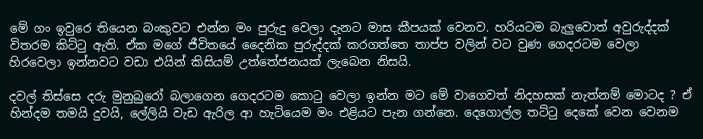මේ ගං ඉවුරෙ තියෙන බංකුවට එන්න මං පුරුදු වෙලා දැනට මාස කීපයක් වෙනව. හරියටම බැලුවොත් අවුරුද්දක් විතරම කිට්ටු ඇති. ඒක මගේ ජීවිතයේ දෛනික පුරුද්දක් කරගත්තෙ තාප්ප වලින් වට වුණ ගෙදරටම වෙලා හිරවෙලා ඉන්නවට වඩා එයින් කිසියම් උත්තේජනයක් ලැබෙන නිසයි.

දවල් තිස්සෙ දරු මුනුබුරෝ බලාගෙන ගෙදරටම කොටු වෙලා ඉන්න මට මේ වාගෙවත් නිදහසක් නැත්නම් මොටද ? ඒ හින්දම තමයි දුවයි, ලේලියි වැඩ ඇරිල ආ හැටියෙම මං එළියට පැන ගන්නෙ. දෙගොල්ල තට්ටු දෙකේ වෙන වෙනම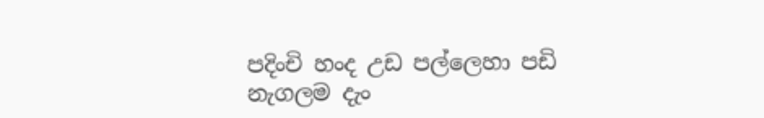පදිංචි හංද උඩ පල්ලෙහා පඩි නැගලම දැං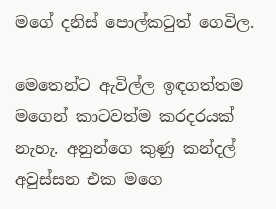මගේ දනිස් පොල්කටුත් ගෙවිල.

මෙතෙන්ට ඇවිල්ල ඉඳගත්තම මගෙන් කාටවත්ම කරදරයක් නැහැ. අනුන්ගෙ කුණු කන්දල් අවුස්සන එක මගෙ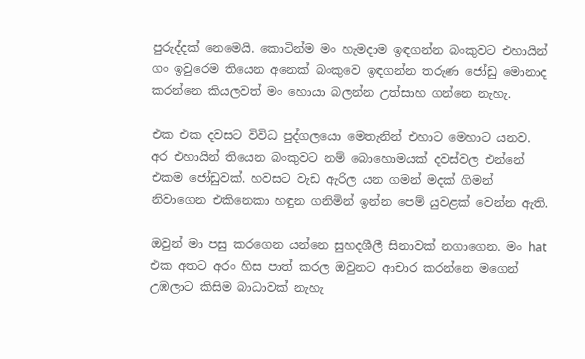පුරුද්දක් නෙමෙයි. කොටින්ම මං හැමදාම ඉඳගන්න බංකුවට එහායින් ගං ඉවුරෙම තියෙන අනෙක් බංකුවෙ ඉඳගන්න තරුණ ජෝඩු මොනාද කරන්නෙ කියලවත් මං හොයා බලන්න උත්සාහ ගන්නෙ නැහැ.

එක එක දවසට විවිධ පුද්ගලයො මෙතැනින් එහාට මෙහාට යනව. අර එහායින් තියෙන බංකුවට නම් බොහොමයක් දවස්වල එන්නේ එකම ජෝඩුවක්. හවසට වැඩ ඇරිල යන ගමන් මදක් ගිමන් නිවාගෙන එකිනෙකා හඳුන ගනිමින් ඉන්න පෙම් යුවළක් වෙන්න ඇති.

ඔවුන් මා පසු කරගෙන යන්නෙ සුහදශීලී සිනාවක් නගාගෙන. මං hat එක අතට අරං හිස පාත් කරල ඔවුනට ආචාර කරන්නෙ මගෙන් උඹලාට කිසිම බාධාවක් නැහැ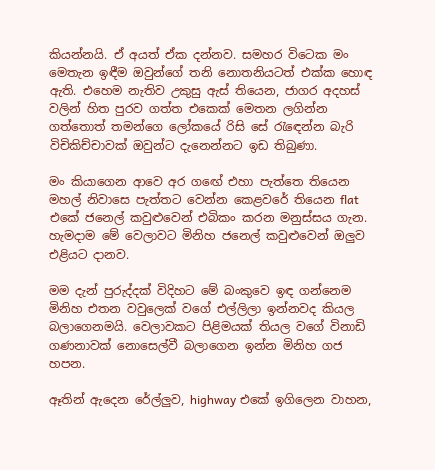කියන්නයි. ඒ අයත් ඒක දන්නව. සමහර විටෙක මං මෙතැන ඉඳීම ඔවුන්ගේ තනි නොතනියටත් එක්ක හොඳ ඇති. එහෙම නැතිව උකුසු ඇස් තියෙන, ජාගර අදහස් වලින් හිත පුරව ගත්ත එකෙක් මෙතන ලගින්න ගත්තොත් තමන්ගෙ ලෝකයේ රිසි සේ රැ‍ඳෙන්න බැරි විචිකිච්චාවක් ඔවුන්ට දැනෙන්නට ඉඩ තිබුණා.

මං කියාගෙන ආවෙ අර ග‍‍ඟේ එහා පැත්තෙ තියෙන මහල් නිවාසෙ පැත්තට වෙන්න කෙළවරේ තියෙන flat එකේ ජනෙල් කවුළුවෙන් එබිකං කරන මනුස්සය ගැන. හැමදාම මේ වෙලාවට මිනිහ ජනෙල් කවුළුවෙන් ඔලුව එළියට දානව.

මම දැන් පුරුද්දක් විදිහට මේ බංකුවෙ ඉඳ ගන්නෙම මිනිහ එතන වවුලෙක් වගේ එල්ලිලා ඉන්නවද කියල බලාගෙනමයි. වෙලාවකට පිළිමයක් තියල වගේ විනාඩි ගණනාවක් නොසෙල්වී බලාගෙන ඉන්න මිනිහ ගජ හපන.

ඈතින් ඇදෙන රේල්ලුව, highway එකේ ඉගිලෙන වාහන,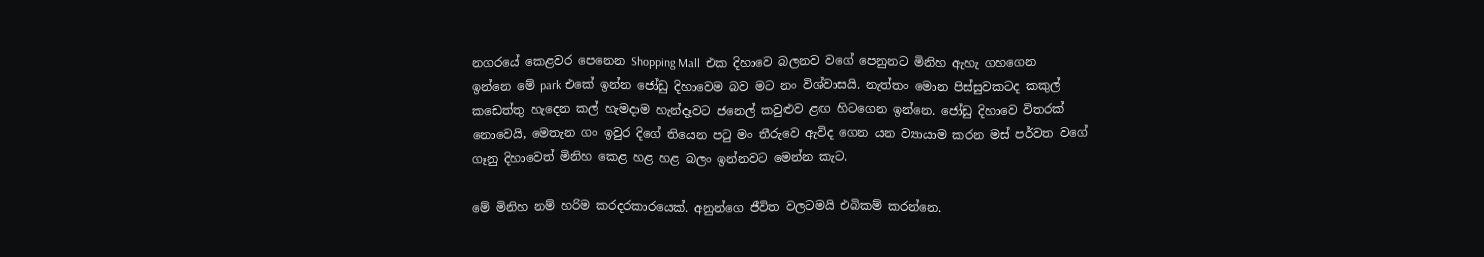නගරයේ කෙළවර පෙනෙන Shopping Mall  එක දිහාවෙ බලනව වගේ පෙනුනට මිනිහ ඇහැ ගහගෙන ඉන්නෙ මේ park එකේ ඉන්න ජෝඩු දිහාවෙම බව මට නං විශ්වාසයි. නැත්තං මොන පිස්සුවකටද කකුල් කඩෙත්තු හැදෙන කල් හැමදාම හැන්දෑවට ජනෙල් කවුළුව ළඟ හිටගෙන ඉන්නෙ. ජෝඩු දිහාවෙ විතරක් නොවෙයි, මෙතැන ගං ඉවුර දිගේ තියෙන පටු මං තීරුවෙ ඇවිද ගෙන යන ව්‍යායාම කරන මස් පර්වත වගේ ගෑනු දිහාවෙත් මිනිහ කෙළ හළ හළ බලං ඉන්නවට මෙන්න කැට.

මේ මිනිහ නම් හරිම කරදරකාරයෙක්. අනුන්ගෙ ජීවිත වලටමයි එබිකම් කරන්නෙ.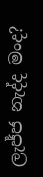ලැජ්ජ නැද්ද මංද?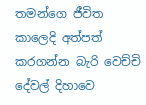තමන්ගෙ ජීවිත කාලෙදි අත්පත් කරගන්න බැරි වෙච්චි දේවල් දිහාවෙ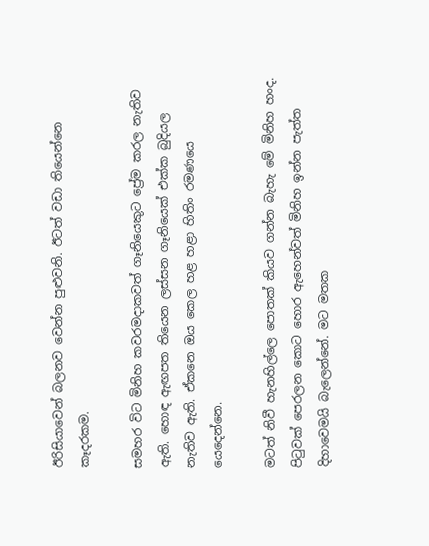ඊරිසියාවෙන් බලනව වෙන්න පුළුවනි. ඊටත් වඩා තියෙන්නෙ කෑදරකම.

සමහර විට මිනිහ කවරමදාකවත් ගෑනියෙකුට ප්‍රේම කරල නැතිව ඇති. හොඳ ඇඟපත තියෙන ලස්සන ගෑනියෙක් එක්ක බුදියල නැතිව ඇති. ඒකනෙ ඔය කෙල හළ හළා හිතිං රමණයෙ යෙදෙන්නෙ.

මටත් නිවී හැනහිල්ලෙ පොතක් කියව ගන්න බැහැ මේ මිනිහ හංද. පිටුවක් පෙරලන කොට හොර ඇහෙන්වත් මිනිහ ඉන්න පැත්ත දිහාවෙමයි බැලෙන්නේ. මට මතක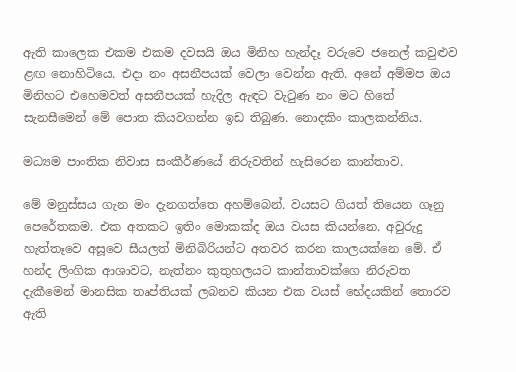ඇති කාලෙක එකම එකම දවසයි ඔය මිනිහ හැන්දෑ වරුවෙ ජනෙල් කවුළුව ළඟ නොහිටියෙ. එදා නං අසනීපයක් වෙලා වෙන්න ඇති. අනේ අම්මප ඔය මිනිහට එහෙමවත් අසනීපයක් හැදිල ඇඳට වැටුණ නං මට හිතේ සැනසීමෙන් මේ පොත කියවගන්න ඉඩ තිබුණ. නොදකිං කාලකන්නිය.

මධ්‍යම පාංතික නිවාස සංකීර්ණයේ නිරුවතින් හැසිරෙන කාන්තාව.

මේ මනුස්සය ගැන මං දැනගත්තෙ අහම්බෙන්. වයසට ගියත් තියෙන ගෑනු පෙරේතකම. එක අතකට ඉතිං මොකක්ද ඔය වයස කියන්නෙ. අවුරුදු හැත්තෑවෙ අසූවෙ සීයලත් මිනිබිරියන්ට අතවර කරන කාලයක්නෙ මේ. ඒ හන්ද ලිංගික ආශාවට, නැත්නං කුතුහලයට කාන්තාවක්ගෙ නිරුවත දැකීමෙන් මානසික තෘප්තියක් ලබනව කියන එක වයස් භේදයකින් තොරව ඇති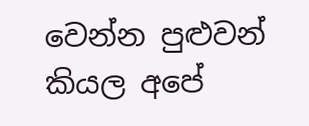වෙන්න පුළුවන් කියල අපේ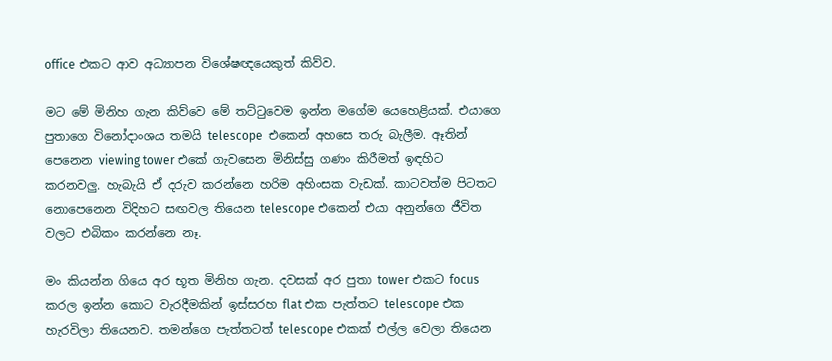office එකට ආව අධ්‍යාපන විශේෂඥයෙකුත් කිව්ව.

මට මේ මිනිහ ගැන කිව්වෙ මේ තට්ටුවෙම ඉන්න මගේම යෙහෙළියක්. එයාගෙ පුතාගෙ විනෝදාංශය තමයි telescope  එකෙන් අහසෙ තරු බැලීම. ඈතින් පෙනෙන viewing tower එකේ ගැවසෙන මිනිස්සු ගණං කිරීමත් ඉඳහිට කරනවලු. හැබැයි ඒ දරුව කරන්නෙ හරිම අහිංසක වැඩක්. කාටවත්ම පිටතට නොපෙනෙන විදිහට සඟවල තියෙන telescope එකෙන් එයා අනුන්ගෙ ජීවිත වලට එබිකං කරන්නෙ නෑ.

මං කියන්න ගියෙ අර භූත මිනිහ ගැන. දවසක් අර පුතා tower එකට focus කරල ඉන්න කොට වැරදීමකින් ඉස්සරහ flat එක පැත්තට telescope එක හැරවිලා තියෙනව. තමන්ගෙ පැත්තටත් telescope එකක් එල්ල වෙලා තියෙන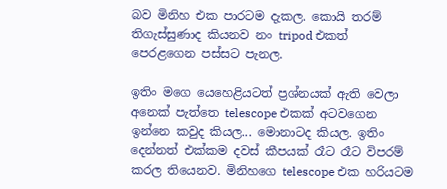බව මිනිහ එක පාරටම දැකල. කොයි තරම් තිගැස්සුණාද කියනව නං tripod එකත් පෙරළගෙන පස්සට පැනල.

ඉතිං මගෙ යෙහෙළියටත් ප්‍රශ්නයක් ඇති වෙලා අනෙක් පැත්තෙ telescope එකක් අටවගෙන ඉන්නෙ කවුද කියල... මොනාටද කියල. ඉතිං දෙන්නත් එක්කම දවස් කීපයක් රෑට රෑට විපරම් කරල තියෙනව. මිනිහගෙ telescope එක හරියටම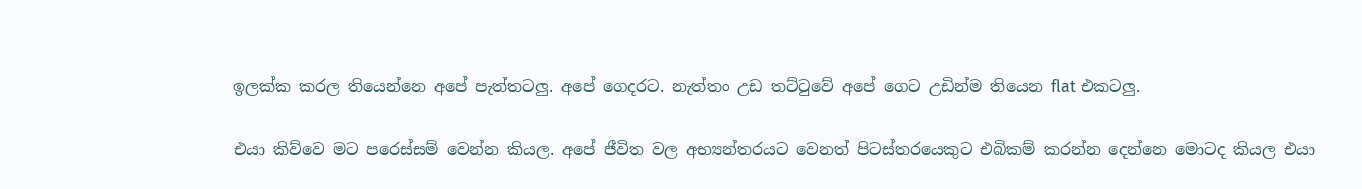ඉලක්ක කරල තියෙන්නෙ අපේ පැත්තටලු. අපේ ගෙදරට. නැත්තං උඩ තට්ටුවේ අපේ ගෙට උඩින්ම තියෙන flat එකටලු.

එයා කිව්වෙ මට පරෙස්සම් වෙන්න කියල. අපේ ජීවිත වල අභ්‍යන්තරයට වෙනත් පිටස්තරයෙකුට එබිකම් කරන්න දෙන්නෙ මොටද කියල එයා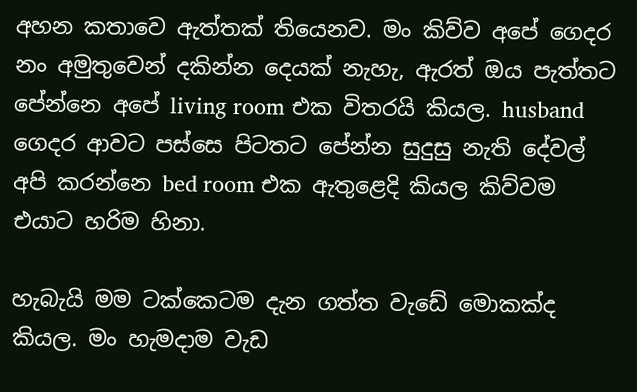අහන කතාවෙ ඇත්තක් තියෙනව. මං කිව්ව අපේ ගෙදර නං අමුතුවෙන් දකින්න දෙයක් නැහැ, ඇරත් ඔය පැත්තට පේන්නෙ අපේ living room එක විතරයි කියල. husband ගෙදර ආවට පස්සෙ පිටතට පේන්න සුදුසු නැති දේවල් අපි කරන්නෙ bed room එක ඇතුළෙදි කියල කිව්වම එයාට හරිම හිනා.

හැබැයි මම ටක්කෙටම දැන ගත්ත වැඩේ මොකක්ද කියල. මං හැමදාම වැඩ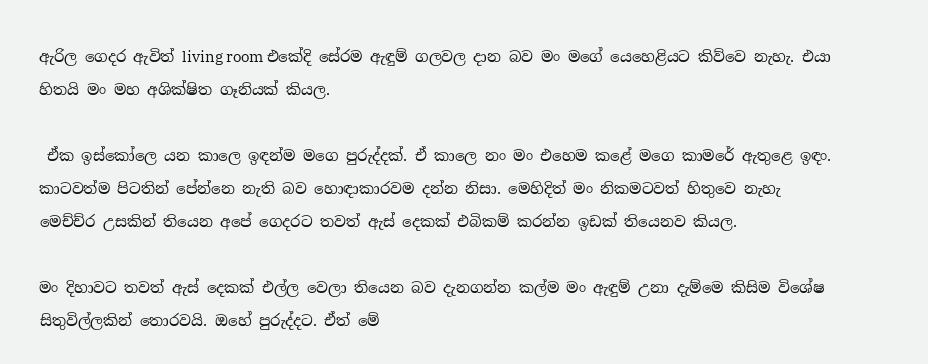ඇරිල ගෙදර ඇවිත් living room එකේදි සේරම ඇඳුම් ගලවල දාන බව මං මගේ යෙහෙළියට කිව්වෙ නැහැ. එයා හිතයි මං මහ අශික්ෂිත ගෑනියක් කියල.

 ඒක ඉස්කෝලෙ යන කාලෙ ඉඳන්ම මගෙ පුරුද්දක්. ඒ කාලෙ නං මං එහෙම කළේ මගෙ කාමරේ ඇතුළෙ ඉඳං. කාටවත්ම පිටතින් පේන්නෙ නැති බව හොඳාකාරවම දන්න නිසා. මෙහිදිත් මං නිකමටවත් හිතුවෙ නැහැ මෙච්ච්ර උසකින් තියෙන අපේ ගෙදරට තවත් ඇස් දෙකක් එබිකම් කරන්න ඉඩක් තියෙනව කියල.

මං දිහාවට තවත් ඇස් දෙකක් එල්ල වෙලා තියෙන බව දැනගන්න කල්ම මං ඇඳුම් උනා දැම්මෙ කිසිම විශේෂ සිතුවිල්ලකින් තොරවයි. ඔහේ පුරුද්දට. ඒත් මේ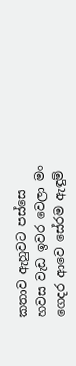කතාව ඇහුවට පස්සෙ හවස වැඩ ඉවර වෙලා මං ගෙදර ආවෙ සේරම ඇඳුම්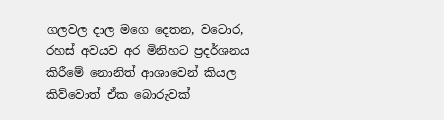ගලවල දාල මගෙ දෙතන, වටොර, රහස් අවයව අර මිනිහට ප්‍රදර්ශනය කිරීමේ නොනිත් ආශාවෙන් කියල කිව්වොත් ඒක බොරුවක්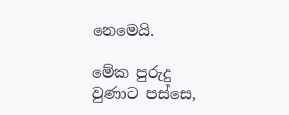නෙමෙයි.

මේක පුරුදු වුණාට පස්සෙ,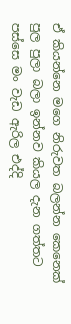ඒ කියන්නෙ මගෙ නිරුවත බලන්න කෙනෙක් පුල පුලා බලා ඉන්නව කියල දැන ගත්තට පස්සෙ මං වැඩ ඇරිල එද්දි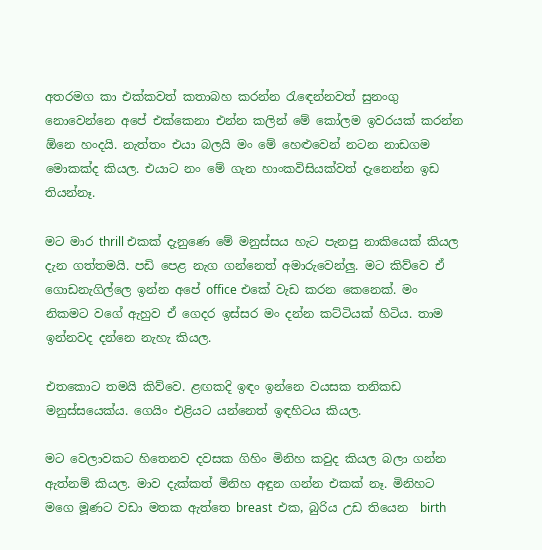අතරමග කා එක්කවත් කතාබහ කරන්න රැ‍ඳෙන්නවත් සුනංගු නොවෙන්නෙ අපේ එක්කෙනා එන්න කලින් මේ කෝලම ඉවරයක් කරන්න ඕනෙ හංදයි. නැත්තං එයා බලයි මං මේ හෙළුවෙන් නටන නාඩගම මොකක්ද කියල. එයාට නං මේ ගැන හාංකවිසියක්වත් දැනෙන්න ඉඩ තියන්නෑ.

මට මාර thrill එකක් දැනුණෙ මේ මනුස්සය හැට පැනපු නාකියෙක් කියල දැන ගත්තමයි. පඩි පෙළ නැග ගන්නෙත් අමාරුවෙන්ලු. මට කිව්වෙ ඒ ගොඩනැගිල්ලෙ ඉන්න අපේ office එකේ වැඩ කරන කෙනෙක්. මං නිකමට වගේ ඇහුව ඒ ගෙදර ඉස්සර මං දන්න කට්ටියක් හිටිය. තාම ඉන්නවද දන්නෙ නැහැ කියල.

එතකොට තමයි කිව්වෙ. ළඟකදි ඉඳං ඉන්නෙ වයසක තනිකඩ මනුස්සයෙක්ය. ගෙයිං එළියට යන්නෙත් ඉඳහිටය කියල.

මට වෙලාවකට හිතෙනව දවසක ගිහිං මිනිහ කවුද කියල බලා ගන්න ඇත්නම් කියල. මාව දැක්කත් මිනිහ අඳුන ගන්න එකක් නෑ. මිනිහට මගෙ මූණට වඩා මතක ඇත්තෙ breast  එක, බුරිය උඩ තියෙන  birth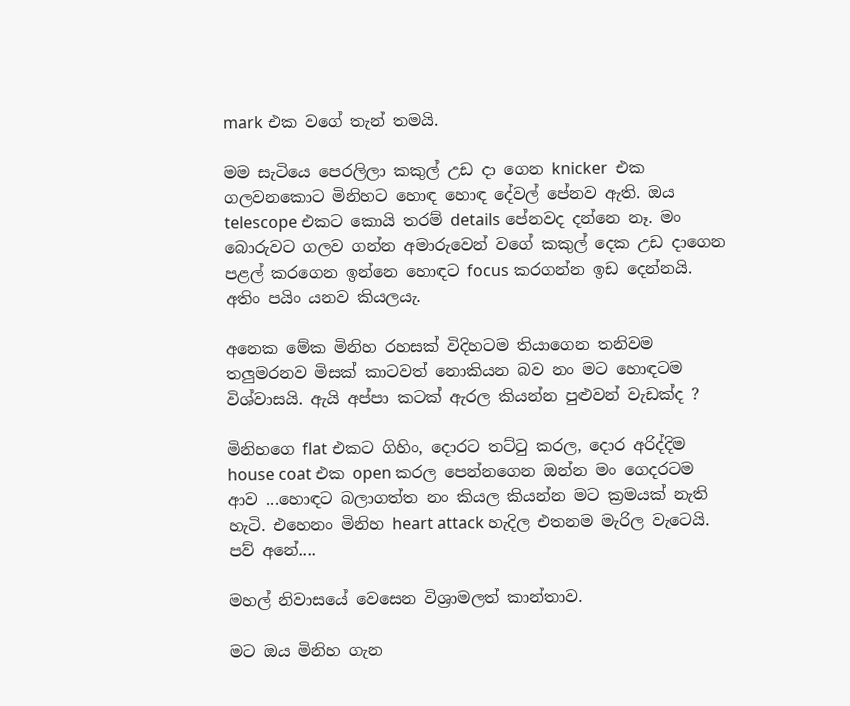mark එක වගේ තැන් තමයි.

මම සැටියෙ පෙරලිලා කකුල් උඩ දා ගෙන knicker  එක ගලවනකොට මිනිහට හොඳ හොඳ දේවල් පේනව ඇති. ඔය telescope එකට කොයි තරම් details පේනවද දන්නෙ නෑ. මං බොරුවට ගලව ගන්න අමාරුවෙන් වගේ කකුල් දෙක උඩ දාගෙන පළල් කරගෙන ඉන්නෙ හොඳට focus කරගන්න ඉඩ දෙන්නයි.  අතිං පයිං යනව කියලයැ.

අනෙක මේක මිනිහ රහසක් විදිහටම තියාගෙන තනිවම තලුමරනව මිසක් කාටවත් නොකියන බව නං මට හොඳටම විශ්වාසයි. ඇයි අප්පා කටක් ඇරල කියන්න පුළුවන් වැඩක්ද ?

මිනිහගෙ flat එකට ගිහිං, දොරට තට්ටු කරල, දොර අරිද්දිම house coat එක open කරල පෙන්නගෙන ඔන්න මං ගෙදරටම ආව ...හොඳට බලාගත්ත නං කියල කියන්න මට ක්‍රමයක් නැති හැටි. එහෙනං මිනිහ heart attack හැදිල එතනම මැරිල වැටෙයි. පව් අනේ....

මහල් නිවාසයේ වෙසෙන විශ්‍රාමලත් කාන්තාව.

මට ඔය මිනිහ ගැන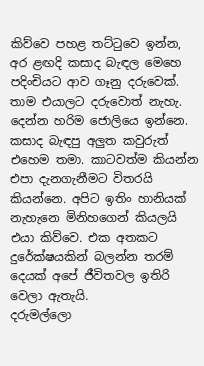කිව්වෙ පහළ තට්ටුවෙ ඉන්න, අර ළඟදි කසාද බැඳල මෙහෙ පදිංචියට ආව ගෑනු දරුවෙක්. තාම එයාලට දරුවොත් නැහැ. දෙන්න හරිම ජොලියෙ ඉන්නෙ. කසාද බැඳපු අලුත කවුරුත් එහෙම තමා. කාටවත්ම කියන්න එපා දැනගැනීමට විතරයි කියන්නෙ. අපිට ඉතිං හානියක් නැහැනෙ මිනිහගෙන් කියලයි එයා කිව්වෙ. එක අතකට දුරේක්ෂයකින් බලන්න තරම් දෙයක් අපේ ජීවිතවල ඉතිරි වෙලා ඇතැයි.
දරුමල්ලො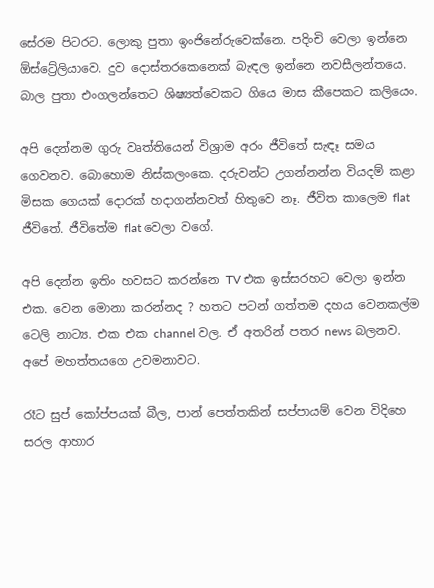සේරම පිටරට. ලොකු පුතා ඉංජිනේරුවෙක්නෙ. පදිංචි වෙලා ඉන්නෙ ඕස්ට්‍රේලියාවෙ. දුව දොස්තරකෙනෙක් බැඳල ඉන්නෙ නවසීලන්තයෙ. බාල පුතා එංගලන්තෙට ශිෂ්‍යත්වෙකට ගියෙ මාස කීපෙකට කලියෙං.

අපි දෙන්නම ගුරු වෘත්තියෙන් විශ්‍රාම අරං ජීවිතේ සැඳෑ සමය ගෙවනව. බොහොම නිස්කලංකෙ. දරුවන්ට උගන්නන්න වියදම් කළා මිසක ගෙයක් දොරක් හදාගන්නවත් හිතුවෙ නෑ. ජීවිත කාලෙම flat ජීවිතේ. ජීවිතේම flat වෙලා වගේ.

අපි දෙන්න ඉතිං හවසට කරන්නෙ TV එක ඉස්සරහට වෙලා ඉන්න එක. වෙන මොනා කරන්නද ? හතට පටන් ගත්තම දහය වෙනකල්ම ටෙලි නාට්‍ය. එක එක channel වල. ඒ අතරින් පතර news බලනව. අපේ මහත්තයගෙ උවමනාවට.

රෑට සුප් කෝප්පයක් බීල, පාන් පෙත්තකින් සප්පායම් වෙන විදිහෙ සරල ආහාර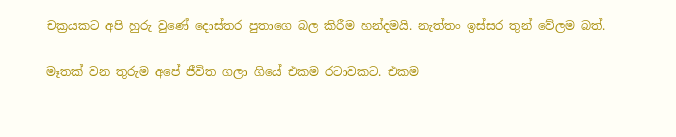චක්‍රයකට අපි හුරු වුණේ දොස්තර පුතාගෙ බල කිරීම හන්දමයි. නැත්තං ඉස්සර තුන් වේලම බත්.

මෑතක් වන තුරුම අපේ ජීවිත ගලා ගියේ එකම රටාවකට. එකම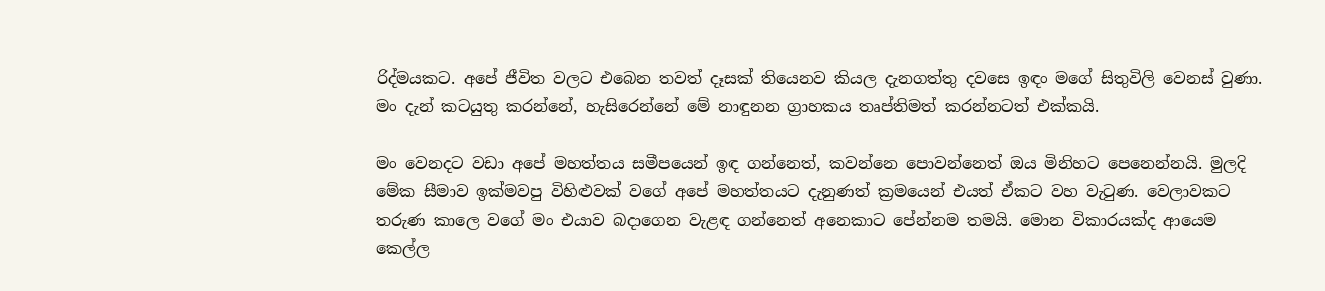රිද්මයකට. අපේ ජීවිත වලට එබෙන තවත් දෑසක් තියෙනව කියල දැනගත්තු දවසෙ ඉඳං මගේ සිතුවිලි වෙනස් වුණා. මං දැන් කටයුතු කරන්නේ, හැසිරෙන්නේ මේ නාඳුනන ග්‍රාහකය තෘප්තිමත් කරන්නටත් එක්කයි.

මං වෙනදට වඩා අපේ මහත්තය සමීපයෙන් ඉඳ ගන්නෙත්, කවන්නෙ පොවන්නෙත් ඔය මිනිහට පෙනෙන්නයි. මුලදි මේක සීමාව ඉක්මවපු විහිළුවක් වගේ අපේ මහත්තයට දැනුණත් ක්‍රමයෙන් එයත් ඒකට වහ වැටුණ. වෙලාවකට තරුණ කාලෙ වගේ මං එයාව බදාගෙන වැළඳ ගන්නෙත් අනෙකාට පේන්නම තමයි. මොන විකාරයක්ද ආයෙම කෙල්ල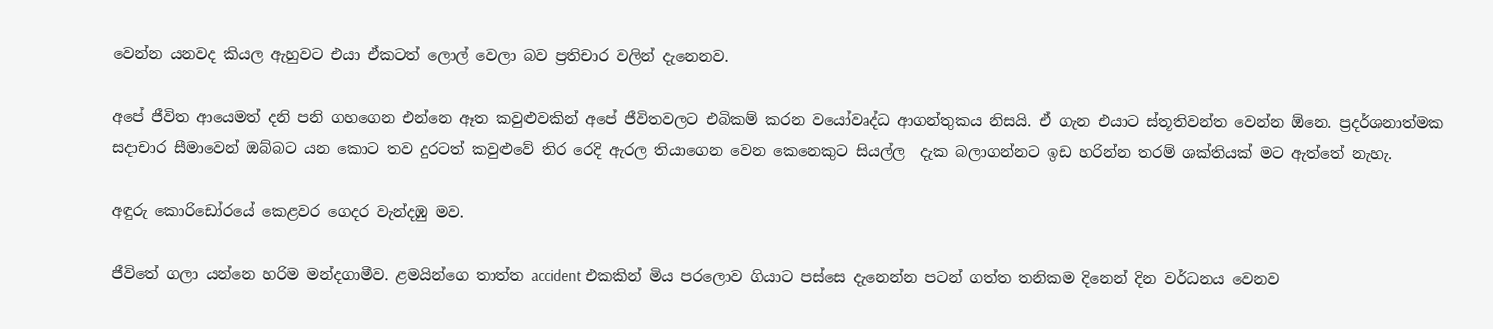වෙන්න යනවද කියල ඇහුවට එයා ඒකටත් ලොල් වෙලා බව ප්‍රතිචාර වලින් දැනෙනව.

අපේ ජීවිත ආයෙමත් දනි පනි ගහගෙන එන්නෙ ඈත කවුළුවකින් අපේ ජීවිතවලට එබිකම් කරන වයෝවෘද්ධ ආගන්තුකය නිසයි. ඒ ගැන එයාට ස්තූතිවන්ත වෙන්න ඕනෙ. ප්‍රදර්ශනාත්මක  සදාචාර සීමාවෙන් ඔබ්බට යන කොට තව දුරටත් කවුළුවේ තිර රෙදි ඇරල තියාගෙන වෙන කෙනෙකුට සියල්ල  දැක බලාගන්නට ඉඩ හරින්න තරම් ශක්තියක් මට ඇත්තේ නැහැ.

අඳුරු කොරි‍ඩෝරයේ කෙළවර ගෙදර වැන්දඹු මව.

ජීවිතේ ගලා යන්නෙ හරිම මන්දගාමීව. ළමයින්ගෙ තාත්ත accident එකකින් මිය පරලොව ගියාට පස්සෙ දැනෙන්න පටන් ගත්ත තනිකම දි‍නෙන් දින වර්ධනය වෙනව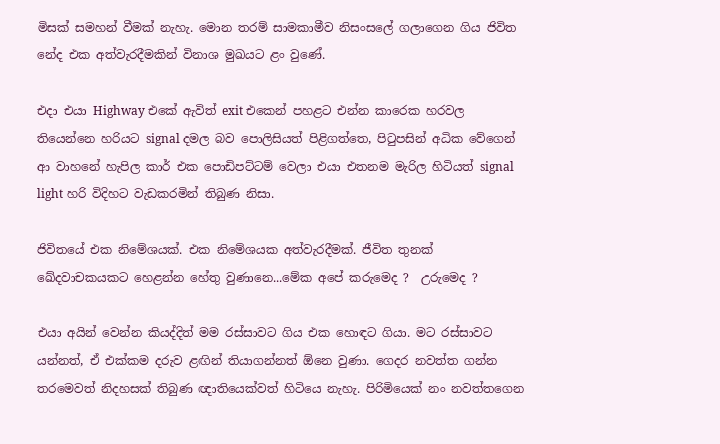මිසක් සමහන් වීමක් නැහැ. මොන තරම් සාමකාමීව නිසංසලේ ගලාගෙන ගිය ජිවිත නේද එක අත්වැරදීමකින් විනාශ මුඛයට ළං වුණේ.

එදා එයා Highway එකේ ඇවිත් exit එකෙන් පහළට එන්න කාරෙක හරවල තියෙන්නෙ හරියට signal දමල බව පොලිසියත් පිළිගත්තෙ, පිටුපසින් අධික වේගෙන් ආ වාහනේ හැපිල කාර් එක පොඩිපට්ටම් වෙලා එයා එතනම මැරිල හිටියත් signal light හරි විදිහට වැඩකරමින් තිබුණ නිසා.

ජිවිතයේ එක නිමේශයක්. එක නිමේශයක අත්වැරදීමක්. ජීවිත තුනක් ඛේදවාචකයකට හෙළන්න හේතු වුණානෙ...මේක අපේ කරුමෙද ?  උරුමෙද ?

එයා අයින් වෙන්න කියද්දිත් මම රස්සාවට ගිය එක හොඳට ගියා. මට රස්සාවට යන්නත්, ඒ එක්කම දරුව ළඟින් තියාගන්නත් ඕනෙ වුණා. ගෙදර නවත්ත ගන්න තරමෙවත් නිදහසක් තිබුණ ඥාතියෙක්වත් හිටියෙ නැහැ. පිරිමියෙක් නං නවත්තගෙන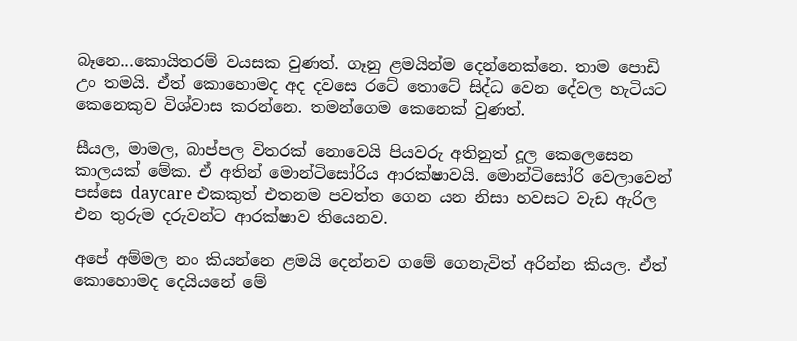බෑනෙ...කොයිතරම් වයසක වුණත්. ගෑනු ළමයින්ම දෙන්නෙක්නෙ. තාම පොඩි උං තමයි. ඒත් කොහොමද අද දවසෙ රටේ තොටේ සිද්ධ වෙන දේවල හැටියට කෙනෙකුව විශ්වාස කරන්නෙ. තමන්ගෙම කෙනෙක් වුණත්.

සීයල, මාමල, බාප්පල විතරක් නොවෙයි පියවරු අතිනුත් දූල කෙලෙසෙන කාලයක් මේක. ඒ අතින් මොන්ටිසෝරිය ආරක්ෂාවයි. මොන්ටිසෝරි වෙලාවෙන් පස්සෙ daycare එකකුත් එතනම පවත්ත ගෙන යන නිසා හවසට වැඩ ඇරිල එන තුරුම දරුවන්ට ආරක්ෂාව තියෙනව.

අපේ අම්මල නං කියන්නෙ ළමයි දෙන්නව ගමේ ගෙනැවිත් අරින්න කියල. ඒත් කොහොමද දෙයියනේ මේ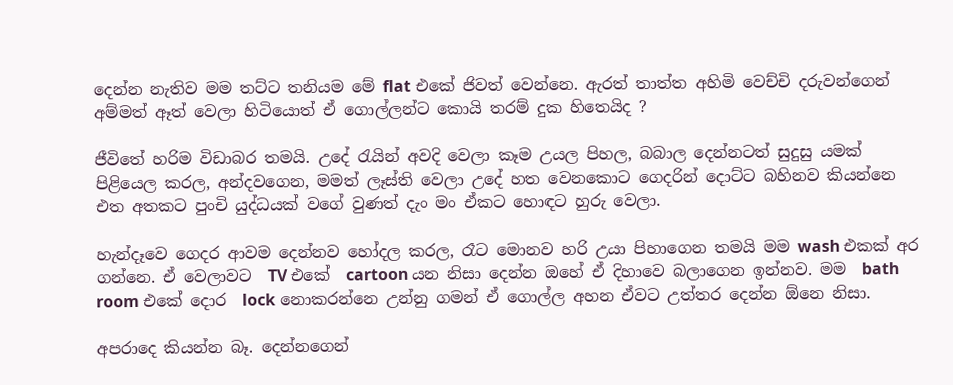දෙන්න නැතිව මම තට්ට තනියම මේ flat එකේ ජිවත් වෙන්නෙ. ඇරත් තාත්ත අහිමි වෙච්චි දරුවන්ගෙන් අම්මත් ඈත් වෙලා හිටියොත් ඒ ගොල්ලන්ට කොයි තරම් දුක හිතෙයිද ?

ජීවිතේ හරිම විඩාබර තමයි. උදේ රැයින් අවදි වෙලා කෑම උයල පිහල, බබාල දෙන්නටත් සුදුසු යමක් පිළියෙල කරල, අන්දවගෙන, මමත් ලෑස්ති වෙලා උදේ හත වෙනකොට ගෙදරින් දොට්ට බහිනව කියන්නෙ එත අතකට පුංචි යුද්ධයක් වගේ වුණත් දැං මං ඒකට හොඳට හුරු වෙලා.

හැන්දෑවෙ ගෙදර ආවම දෙන්නව හෝදල කරල, රෑට මොනව හරි උයා පිහාගෙන තමයි මම wash එකක් අර ගන්නෙ. ඒ වෙලාවට  TV එකේ  cartoon යන නිසා දෙන්න ඔහේ ඒ දිහාවෙ බලාගෙන ඉන්නව. මම  bath room එකේ දොර  lock නොකරන්නෙ උන්නු ගමන් ඒ ගොල්ල අහන ඒවට උත්තර දෙන්න ඕනෙ නිසා.

අපරාදෙ කියන්න බෑ. දෙන්නගෙන්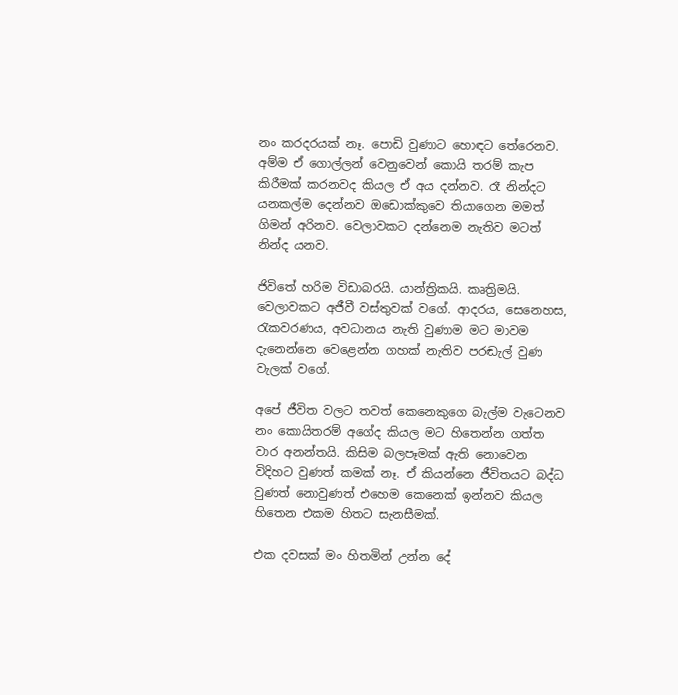නං කරදරයක් නෑ. පොඩි වුණාට හොඳට තේරෙනව. අම්ම ඒ ගොල්ලන් වෙනුවෙන් කොයි තරම් කැප කිරීමක් කරනවද කියල ඒ අය දන්නව. රෑ නින්දට යනකල්ම දෙන්නව ඔඩොක්කුවෙ තියාගෙන මමත් ගිමන් අරිනව. වෙලාවකට දන්නෙම නැතිව මටත් නින්ද යනව.

ජිවිතේ හරිම විඩාබරයි. යාන්ත්‍රිකයි. කෘත්‍රිමයි. වෙලාවකට අජීවී වස්තුවක් වගේ. ආදරය, සෙනෙහස, රැකවරණය, අවධානය නැති වුණාම මට මාවම දැනෙන්නෙ වෙළෙන්න ගහක් නැතිව පරඬැල් වුණ වැලක් වගේ.

අපේ ජීවිත වලට තවත් කෙනෙකුගෙ බැල්ම වැටෙනව නං කොයිතරම් අගේද කියල මට හිතෙන්න ගත්ත වාර අනන්තයි. කිසිම බලපෑමක් ඇති නොවෙන විදිහට වුණත් කමක් නෑ. ඒ කියන්නෙ ජීවිතයට බද්ධ වුණත් නොවුණත් එහෙම කෙනෙක් ඉන්නව කියල හිතෙන එකම හිතට සැනසීමක්.

එක දවසක් මං හිතමින් උන්න දේ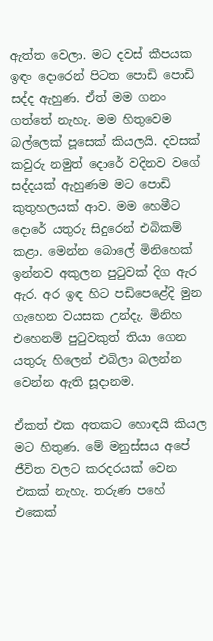ඇත්ත වෙලා. මට දවස් කීපයක ඉඳං දොරෙන් පිටත පොඩි පොඩි සද්ද ඇහුණ. ඒත් මම ගනං ගත්තේ නැහැ. මම හිතුවෙම බල්ලෙක් පූසෙක් කියලයි. දවසක් කවුරු නමුත් දොරේ වදිනව වගේ සද්දයක් ඇහුණම මට පොඩි කුතුහලයක් ආව. මම හෙමීට දොරේ යතුරු සිදුරෙන් එබිකම් කළා. මෙන්න බොලේ මිනිහෙක් ඉන්නව අකුලන පුටුවක් දිග ඇර ඇර. අර ඉඳ හිට පඩිපෙළේදි මුන ගැහෙන වයසක උන්දැ. මිනිහ එහෙනම් පුටුවකුත් තියා ගෙන යතුරු හිලෙන් එබිලා බලන්න වෙන්න ඇති සූදානම.

ඒකත් එක අතකට හොඳයි කියල මට හිතුණ. මේ මනුස්සය අපේ ජීවිත වලට කරදරයක් වෙන එකක් නැහැ. තරුණ පහේ එකෙක්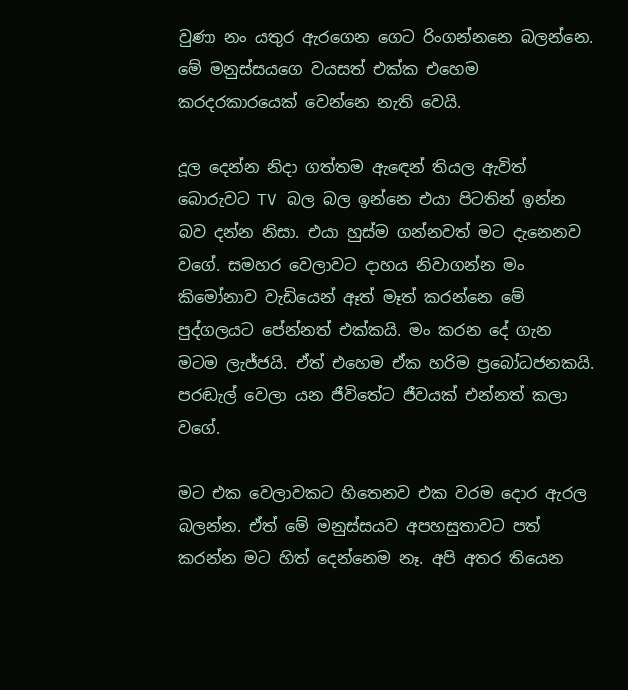වුණා නං යතුර ඇරගෙන ගෙට රිංගන්නනෙ බලන්නෙ. මේ මනුස්සයගෙ වයසත් එක්ක එහෙම කරදරකාරයෙක් වෙන්නෙ නැති වෙයි.

දූල දෙන්න නිදා ගත්තම ඇ‍ඳෙන් තියල ඇවිත් බොරුවට TV බල බල ඉන්නෙ එයා පිටතින් ඉන්න බව දන්න නිසා. එයා හුස්ම ගන්නවත් මට දැනෙනව වගේ. සමහර වෙලාවට දාහය නිවාගන්න මං කිමෝනාව වැඩියෙන් ඈත් මෑත් කරන්නෙ මේ  පුද්ගලයට පේන්නත් එක්කයි. මං කරන දේ ගැන මටම ලැජ්ජයි. ඒත් එහෙම ඒක හරිම ප්‍රබෝධජනකයි. පරඬැල් වෙලා යන ජීවිතේට ජීවයක් එන්නත් කලා වගේ.

මට එක වෙලාවකට හිතෙනව එක වරම දොර ඇරල බලන්න. ඒත් මේ මනුස්සයව අපහසුතාවට පත් කරන්න මට හිත් දෙන්නෙම නෑ. අපි අතර තියෙන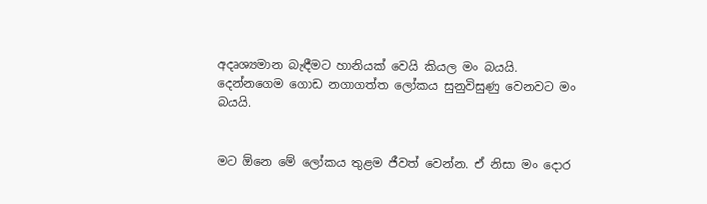අදෘශ්‍යමාන බැඳීමට හානියක් වෙයි කියල මං බයයි. දෙන්නගෙම ගොඩ නගාගත්ත ලෝකය සුනුවිසුණු වෙනවට මං බයයි.


මට ඕනෙ මේ ලෝකය තුළම ජීවත් වෙන්න. ඒ නිසා මං දොර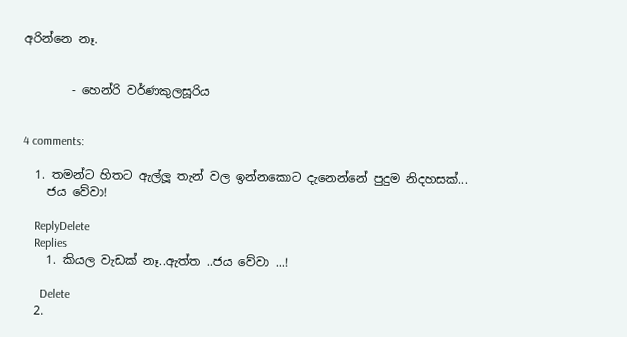අරින්නෙ නෑ.


        - හෙන්රි වර්ණකුලසූරිය


4 comments:

  1. තමන්ට හිතට ඇල්ලූ තැන් වල ඉන්නකොට දැනෙන්නේ පුදුම නිදහසක්...
    ජය වේවා!

    ReplyDelete
    Replies
    1. කියල වැඩක් නෑ..ඇත්ත ..ජය වේවා ...!

      Delete
  2.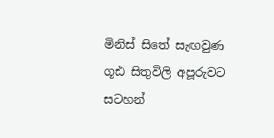මිනිස් සිතේ සැඟවුණ ගූඪ සිතුවිලි අපූරුවට සටහන්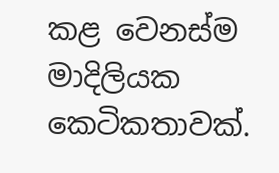කළ වෙනස්ම මාදිලියක කෙටිකතාවක්.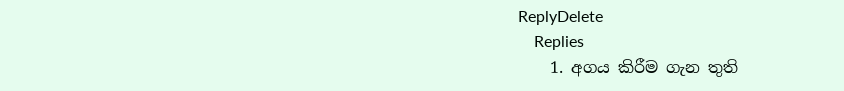ReplyDelete
    Replies
    1. අගය කිරීම ගැන තුති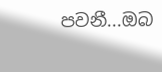පවනී...ඔබ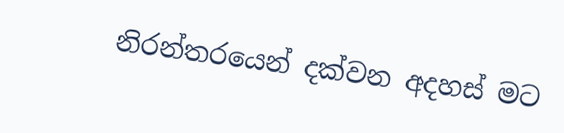නිරන්තරයෙන් දක්වන අදහස් මට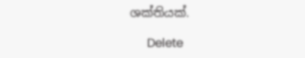ශක්තියක්.

      Delete